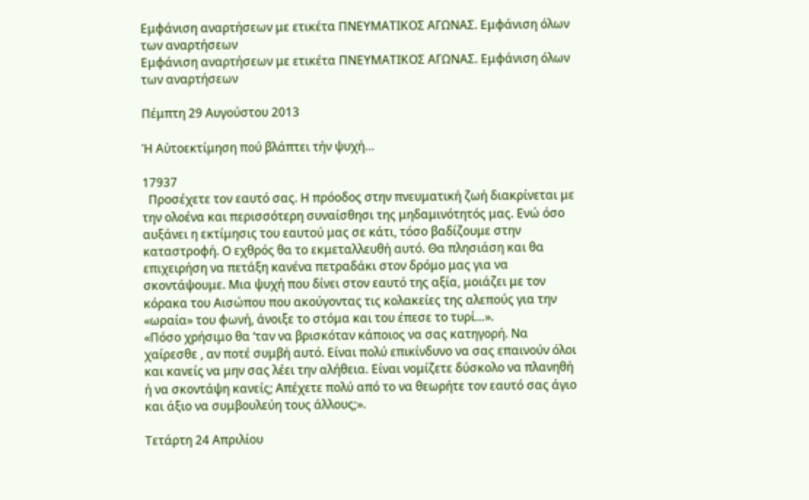Εμφάνιση αναρτήσεων με ετικέτα ΠΝΕΥΜΑΤΙΚΟΣ ΑΓΩΝΑΣ. Εμφάνιση όλων των αναρτήσεων
Εμφάνιση αναρτήσεων με ετικέτα ΠΝΕΥΜΑΤΙΚΟΣ ΑΓΩΝΑΣ. Εμφάνιση όλων των αναρτήσεων

Πέμπτη 29 Αυγούστου 2013

Ἡ Αὐτοεκτίμηση πού βλάπτει τήν ψυχή…

17937
  Προσέχετε τον εαυτό σας. Η πρόοδος στην πνευματική ζωή διακρίνεται με την ολοένα και περισσότερη συναίσθησι της μηδαμινότητός μας. Ενώ όσο αυξάνει η εκτίμησις του εαυτού μας σε κάτι, τόσο βαδίζουμε στην καταστροφή. Ο εχθρός θα το εκμεταλλευθή αυτό. Θα πλησιάση και θα επιχειρήση να πετάξη κανένα πετραδάκι στον δρόμο μας για να σκοντάψουμε. Μια ψυχή που δίνει στον εαυτό της αξία, μοιάζει με τον κόρακα του Αισώπου που ακούγοντας τις κολακείες της αλεπούς για την «ωραία» του φωνή, άνοιξε το στόμα και του έπεσε το τυρί…».
«Πόσο χρήσιμο θα ‘ταν να βρισκόταν κάποιος να σας κατηγορή. Να χαίρεσθε , αν ποτέ συμβή αυτό. Είναι πολύ επικίνδυνο να σας επαινούν όλοι και κανείς να μην σας λέει την αλήθεια. Είναι νομίζετε δύσκολο να πλανηθή ή να σκοντάψη κανείς; Απέχετε πολύ από το να θεωρήτε τον εαυτό σας άγιο και άξιο να συμβουλεύη τους άλλους;».

Τετάρτη 24 Απριλίου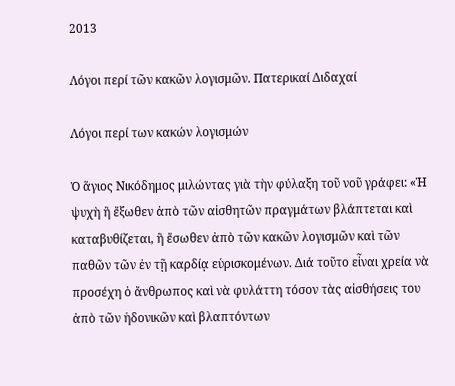2013

Λόγοι περί τῶν κακῶν λογισμῶν. Πατερικαί Διδαχαί

Λόγοι περί των κακών λογισμών

Ὁ ἅγιος Νικόδημος μιλώντας γιὰ τὴν φύλαξη τοῦ νοῦ γράφει: «Ἡ ψυχὴ ἢ ἔξωθεν ἀπὸ τῶν αἰσθητῶν πραγμάτων βλάπτεται καὶ καταβυθίζεται, ἢ ἔσωθεν ἀπὸ τῶν κακῶν λογισμῶν καὶ τῶν παθῶν τῶν ἐν τῇ καρδίᾳ εὑρισκομένων. Διά τοῦτο εἶναι χρεία νὰ προσέχη ὁ ἄνθρωπος καὶ νὰ φυλάττη τόσον τὰς αἰσθήσεις του ἀπὸ τῶν ἡδονικῶν καὶ βλαπτόντων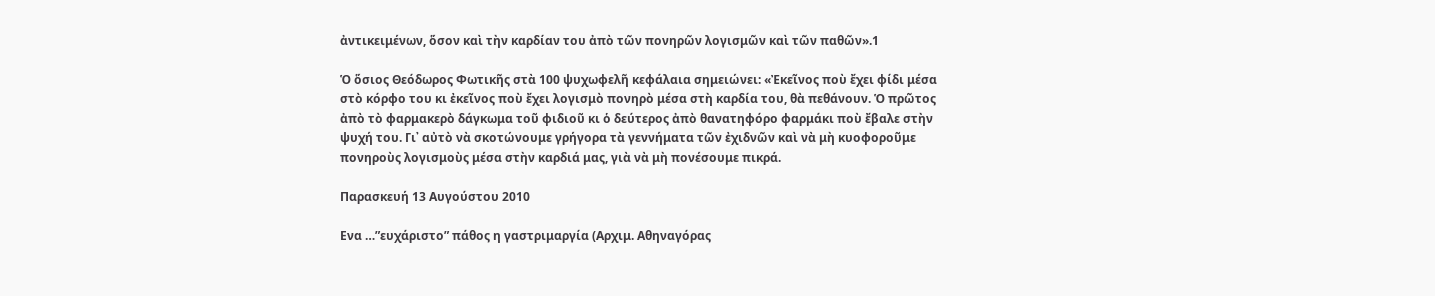ἀντικειμένων, ὅσον καὶ τὴν καρδίαν του ἀπὸ τῶν πονηρῶν λογισμῶν καὶ τῶν παθῶν».1

Ὁ ὅσιος Θεόδωρος Φωτικῆς στὰ 100 ψυχωφελῆ κεφάλαια σημειώνει: «Ἐκεῖνος ποὺ ἔχει φίδι μέσα στὸ κόρφο του κι ἐκεῖνος ποὺ ἔχει λογισμὸ πονηρὸ μέσα στὴ καρδία του, θὰ πεθάνουν. Ὁ πρῶτος ἀπὸ τὸ φαρμακερὸ δάγκωμα τοῦ φιδιοῦ κι ὁ δεύτερος ἀπὸ θανατηφόρο φαρμάκι ποὺ ἔβαλε στὴν ψυχή του. Γι᾽ αὐτὸ νὰ σκοτώνουμε γρήγορα τὰ γεννήματα τῶν ἐχιδνῶν καὶ νὰ μὴ κυοφοροῦμε πονηροὺς λογισμοὺς μέσα στὴν καρδιά μας, γιὰ νὰ μὴ πονέσουμε πικρά.

Παρασκευή 13 Αυγούστου 2010

Ενα …”ευχάριστο” πάθος η γαστριμαργία (Αρχιμ. Αθηναγόρας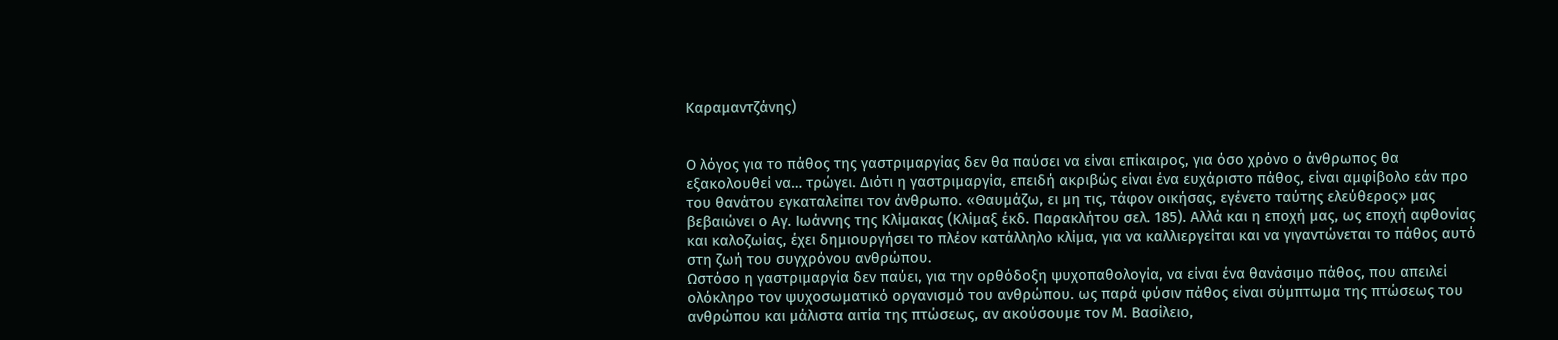Καραμαντζάνης)


Ο λόγος για το πάθος της γαστριμαργίας δεν θα παύσει να είναι επίκαιρος, για όσο χρόνο ο άνθρωπος θα εξακολουθεί να… τρώγει. Διότι η γαστριμαργία, επειδή ακριβώς είναι ένα ευχάριστο πάθος, είναι αμφίβολο εάν προ του θανάτου εγκαταλείπει τον άνθρωπο. «Θαυμάζω, ει μη τις, τάφον οικήσας, εγένετο ταύτης ελεύθερος» μας βεβαιώνει ο Αγ. Ιωάννης της Κλίμακας (Κλίμαξ έκδ. Παρακλήτου σελ. 185). Αλλά και η εποχή μας, ως εποχή αφθονίας και καλοζωίας, έχει δημιουργήσει το πλέον κατάλληλο κλίμα, για να καλλιεργείται και να γιγαντώνεται το πάθος αυτό στη ζωή του συγχρόνου ανθρώπου.
Ωστόσο η γαστριμαργία δεν παύει, για την ορθόδοξη ψυχοπαθολογία, να είναι ένα θανάσιμο πάθος, που απειλεί ολόκληρο τον ψυχοσωματικό οργανισμό του ανθρώπου. ως παρά φύσιν πάθος είναι σύμπτωμα της πτώσεως του ανθρώπου και μάλιστα αιτία της πτώσεως, αν ακούσουμε τον Μ. Βασίλειο,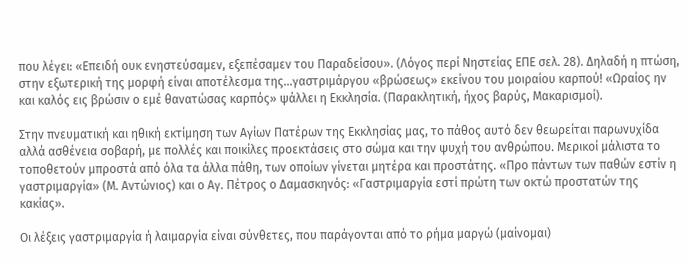που λέγει: «Επειδή ουκ ενηστεύσαμεν, εξεπέσαμεν του Παραδείσου». (Λόγος περί Νηστείας ΕΠΕ σελ. 28). Δηλαδή η πτώση, στην εξωτερική της μορφή είναι αποτέλεσμα της…γαστριμάργου «βρώσεως» εκείνου του μοιραίου καρπού! «Ωραίος ην και καλός εις βρώσιν ο εμέ θανατώσας καρπός» ψάλλει η Εκκλησία. (Παρακλητική, ήχος βαρύς, Μακαρισμοί).

Στην πνευματική και ηθική εκτίμηση των Αγίων Πατέρων της Εκκλησίας μας, το πάθος αυτό δεν θεωρείται παρωνυχίδα αλλά ασθένεια σοβαρή, με πολλές και ποικίλες προεκτάσεις στο σώμα και την ψυχή του ανθρώπου. Μερικοί μάλιστα το τοποθετούν μπροστά από όλα τα άλλα πάθη, των οποίων γίνεται μητέρα και προστάτης. «Προ πάντων των παθών εστίν η γαστριμαργία» (Μ. Αντώνιος) και ο Αγ. Πέτρος ο Δαμασκηνός: «Γαστριμαργία εστί πρώτη των οκτώ προστατών της κακίας».

Οι λέξεις γαστριμαργία ή λαιμαργία είναι σύνθετες, που παράγονται από το ρήμα μαργώ (μαίνομαι)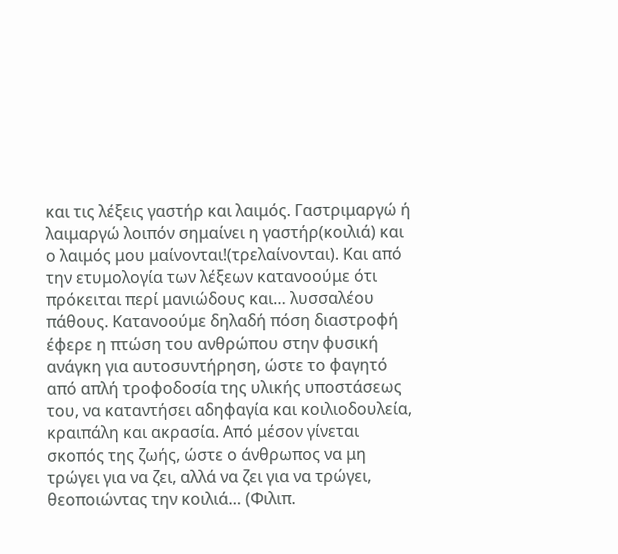και τις λέξεις γαστήρ και λαιμός. Γαστριμαργώ ή λαιμαργώ λοιπόν σημαίνει η γαστήρ(κοιλιά) και ο λαιμός μου μαίνονται!(τρελαίνονται). Και από την ετυμολογία των λέξεων κατανοούμε ότι πρόκειται περί μανιώδους και… λυσσαλέου πάθους. Κατανοούμε δηλαδή πόση διαστροφή έφερε η πτώση του ανθρώπου στην φυσική ανάγκη για αυτοσυντήρηση, ώστε το φαγητό από απλή τροφοδοσία της υλικής υποστάσεως του, να καταντήσει αδηφαγία και κοιλιοδουλεία, κραιπάλη και ακρασία. Από μέσον γίνεται σκοπός της ζωής, ώστε ο άνθρωπος να μη τρώγει για να ζει, αλλά να ζει για να τρώγει, θεοποιώντας την κοιλιά… (Φιλιπ.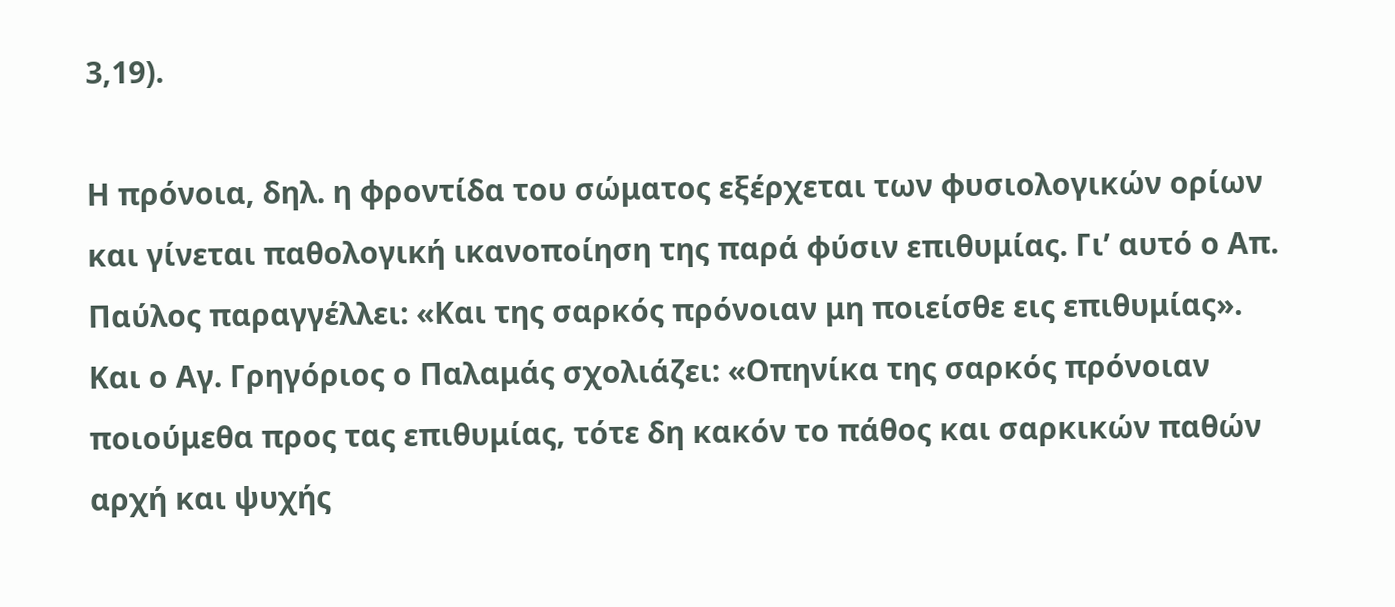3,19).

Η πρόνοια, δηλ. η φροντίδα του σώματος εξέρχεται των φυσιολογικών ορίων και γίνεται παθολογική ικανοποίηση της παρά φύσιν επιθυμίας. Γι’ αυτό ο Απ. Παύλος παραγγέλλει: «Και της σαρκός πρόνοιαν μη ποιείσθε εις επιθυμίας». Και ο Αγ. Γρηγόριος ο Παλαμάς σχολιάζει: «Οπηνίκα της σαρκός πρόνοιαν ποιούμεθα προς τας επιθυμίας, τότε δη κακόν το πάθος και σαρκικών παθών αρχή και ψυχής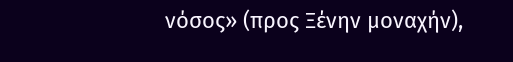νόσος» (προς Ξένην μοναχήν),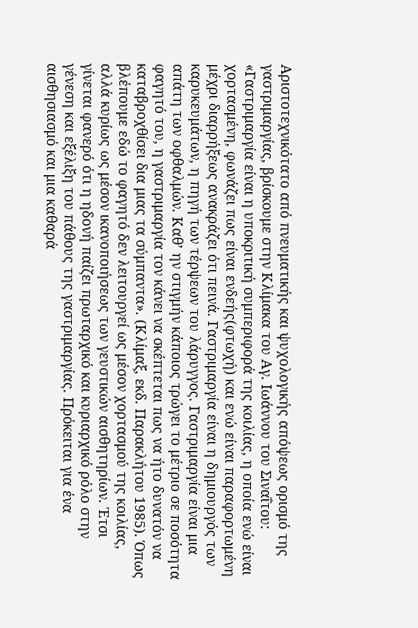Αριστοτεχνικότατο από πνευματικής και ψυχολογικής απόψεως ορισμό της γαστριμαργίας, βρίσκουμε στην Κλίμακα του Αγ. Ιωάννου του Σιναΐτου: «Γαστριμαργία είναι η υποκριτική συμπεριφορά της κοιλίας, η οποία ενώ είναι χορτασμένη, φωνάζει πως είναι ενδεής(φτωχή) και ενώ είναι παραφορτωμένη μέχρι διαρρήξεως ανακράζει ότι πεινά. Γαστριμαργία είναι η δημιουργός των καρυκευμάτων, η πηγή των τέρψεων του λάρυγγος. Γαστριμαργία είναι μια απάτη των οφθαλμών. Καθ’ ην στιγμήν κάποιος τρώγει το μέτριο σε ποσότητα φαγητό του, η γαστριμαργία τον κάνει να σκέπτεται πως να ήτο δυνατόν να καταβροχθίσει δια μιας τα σύμπαντα». (Κλίμαξ, εκδ. Παρακλήτου 1985). Όπως βλέπουμε εδώ το φαγητό δεν λειτουργεί ως μέσον χορτασμού της κοιλίας, αλλά κυρίως ως μέσον ικανοποιήσεως των γευστικών αισθητηρίων. Έτσι γίνεται φανερό ότι η ηδονή παίζει πρωταρχικό και κυριαρχικό ρόλο στην γένεση και εξέλιξη του πάθους της γαστριμαργίας. Πρόκειται για ένα αισθησιασμό και μια καθαρά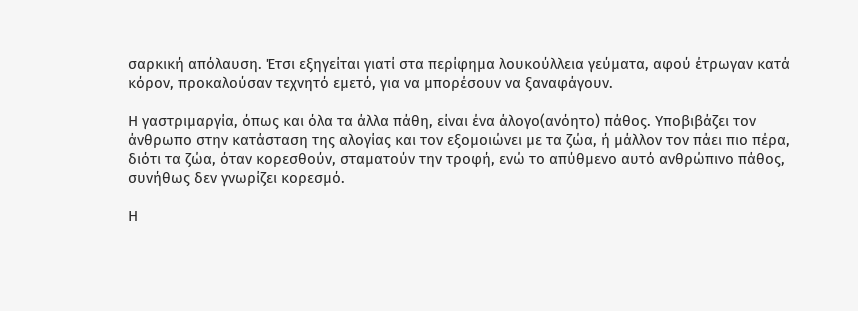σαρκική απόλαυση. Έτσι εξηγείται γιατί στα περίφημα λουκούλλεια γεύματα, αφού έτρωγαν κατά κόρον, προκαλούσαν τεχνητό εμετό, για να μπορέσουν να ξαναφάγουν.

Η γαστριμαργία, όπως και όλα τα άλλα πάθη, είναι ένα άλογο(ανόητο) πάθος. Υποβιβάζει τον άνθρωπο στην κατάσταση της αλογίας και τον εξομοιώνει με τα ζώα, ή μάλλον τον πάει πιο πέρα, διότι τα ζώα, όταν κορεσθούν, σταματούν την τροφή, ενώ το απύθμενο αυτό ανθρώπινο πάθος, συνήθως δεν γνωρίζει κορεσμό.

Η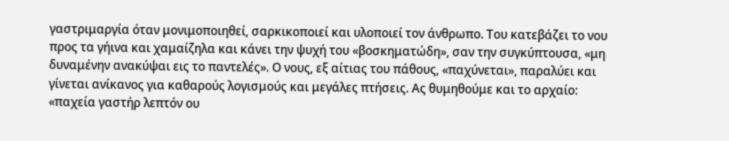γαστριμαργία όταν μονιμοποιηθεί, σαρκικοποιεί και υλοποιεί τον άνθρωπο. Του κατεβάζει το νου προς τα γήινα και χαμαίζηλα και κάνει την ψυχή του «βοσκηματώδη», σαν την συγκύπτουσα, «μη δυναμένην ανακύψαι εις το παντελές». Ο νους, εξ αίτιας του πάθους, «παχύνεται», παραλύει και γίνεται ανίκανος για καθαρούς λογισμούς και μεγάλες πτήσεις. Ας θυμηθούμε και το αρχαίο: «παχεία γαστήρ λεπτόν ου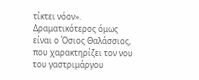τίκτει νόον». Δραματικότερος όμως είναι ο Όσιος Θαλάσσιος, που χαρακτηρίζει τον νου του γαστριμάργου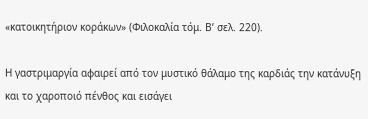«κατοικητήριον κοράκων» (Φιλοκαλία τόμ. Β’ σελ. 220).

Η γαστριμαργία αφαιρεί από τον μυστικό θάλαμο της καρδιάς την κατάνυξη και το χαροποιό πένθος και εισάγει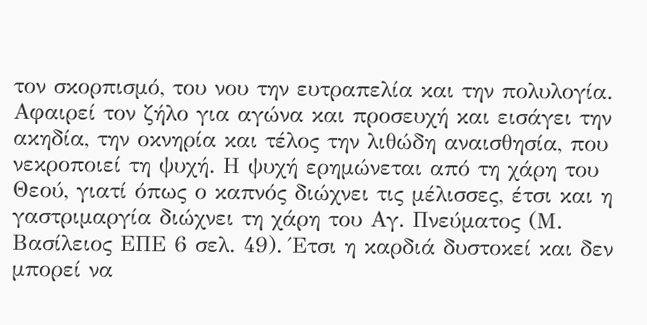τον σκορπισμό, του νου την ευτραπελία και την πολυλογία. Αφαιρεί τον ζήλο για αγώνα και προσευχή και εισάγει την ακηδία, την οκνηρία και τέλος την λιθώδη αναισθησία, που νεκροποιεί τη ψυχή. Η ψυχή ερημώνεται από τη χάρη του Θεού, γιατί όπως ο καπνός διώχνει τις μέλισσες, έτσι και η γαστριμαργία διώχνει τη χάρη του Αγ. Πνεύματος (Μ. Βασίλειος ΕΠΕ 6 σελ. 49). Έτσι η καρδιά δυστοκεί και δεν μπορεί να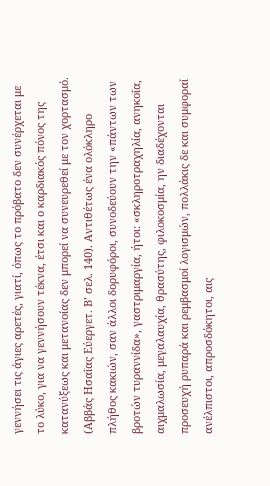γεννήσει τις άγιες αρετές, γιατί, όπως το πρόβατο δεν συνέρχεται με το λύκο, για να γεννήσουν τέκνα, έτσι και ο καρδιακός πόνος της κατανύξεως και μετανοίας δεν μπορεί να συνευρεθεί με τον χορτασμό. (Αββάς Ησαΐας Εύεργετ. Β’ σελ. 140). Αντιθέτως ένα ολόκληρο πλήθος κακιών, σαν άλλοι δορυφόροι, συνοδεύουν την «πάντων των βροτών τυραννίδα», γαστριμαργία, ήτοι: «σκληροτραχηλία, ανηκοΐα, αιχμαλωσία, μεγαλαυχία, θρασύτης, φιλοκοσμία, ην διαδέχονται προσευχή ρυπαρά και ρεμβασμοί λογισμών, πολλάκις δε και συμφοραί ανέλπιστοι, απροσδόκητοι, αις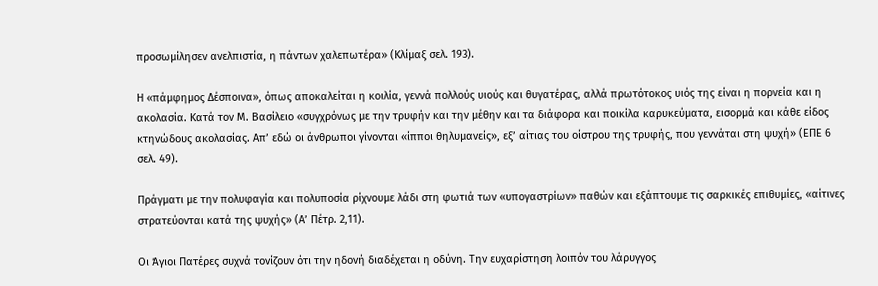προσωμίλησεν ανελπιστία, η πάντων χαλεπωτέρα» (Κλίμαξ σελ. 193).

Η «πάμφημος Δέσποινα», όπως αποκαλείται η κοιλία, γεννά πολλούς υιούς και θυγατέρας, αλλά πρωτότοκος υιός της είναι η πορνεία και η ακολασία. Κατά τον Μ. Βασίλειο «συγχρόνως με την τρυφήν και την μέθην και τα διάφορα και ποικίλα καρυκεύματα, εισορμά και κάθε είδος κτηνώδους ακολασίας. Απ’ εδώ οι άνθρωποι γίνονται «ίπποι θηλυμανείς», εξ’ αίτιας του οίστρου της τρυφής, που γεννάται στη ψυχή» (ΕΠΕ 6 σελ. 49).

Πράγματι με την πολυφαγία και πολυποσία ρίχνουμε λάδι στη φωτιά των «υπογαστρίων» παθών και εξάπτουμε τις σαρκικές επιθυμίες, «αίτινες στρατεύονται κατά της ψυχής» (Α’ Πέτρ. 2,11).

Οι Άγιοι Πατέρες συχνά τονίζουν ότι την ηδονή διαδέχεται η οδύνη. Την ευχαρίστηση λοιπόν του λάρυγγος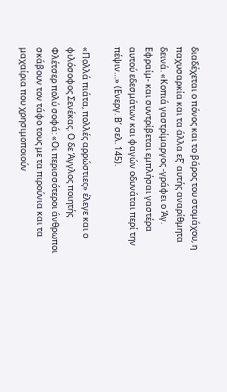διαδέχεται ο πόνος και το βάρος του στομάχου, η παχυσαρκία και τα άλλα εξ’ αυτής αναρίθμητα δεινά. «Κοπιά γαστρίμαργος -γράφει ο Άγ. Εφραίμ- και συντρίβεται εμπλήσαι γαστέρα αυτού εδεσμάτων και φαγών οδυνάται περί την πέψιν…» (Ενεργ. Β’ σελ. 145).

«Πολλά πιάτα, πολλές αρρώστιες» έλεγε και ο φιλόσοφος Σενέκας. Ο δε Άγγλος ποιητής Φλέτσερ πολύ σοφά: «Οι περισσότεροι άνθρωποι σκάβουν τον τάφο τους με τα πιρούνια και τα μαχαίρια που χρησιμοποιούν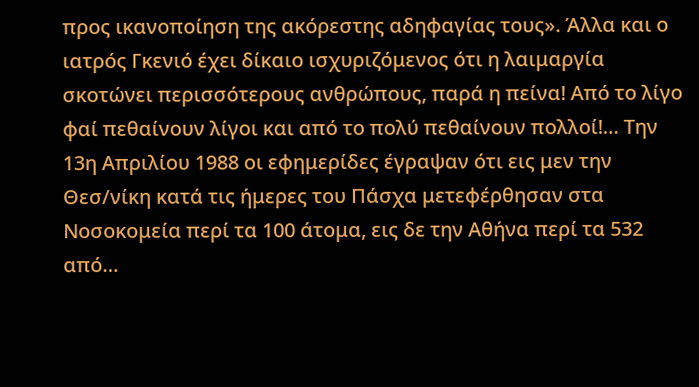προς ικανοποίηση της ακόρεστης αδηφαγίας τους». Άλλα και ο ιατρός Γκενιό έχει δίκαιο ισχυριζόμενος ότι η λαιμαργία σκοτώνει περισσότερους ανθρώπους, παρά η πείνα! Από το λίγο φαί πεθαίνουν λίγοι και από το πολύ πεθαίνουν πολλοί!… Την 13η Απριλίου 1988 οι εφημερίδες έγραψαν ότι εις μεν την Θεσ/νίκη κατά τις ήμερες του Πάσχα μετεφέρθησαν στα Νοσοκομεία περί τα 100 άτομα, εις δε την Αθήνα περί τα 532 από…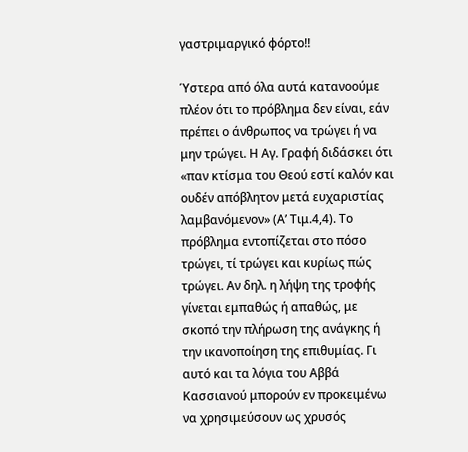γαστριμαργικό φόρτο!!

Ύστερα από όλα αυτά κατανοούμε πλέον ότι το πρόβλημα δεν είναι, εάν πρέπει ο άνθρωπος να τρώγει ή να μην τρώγει. Η Αγ. Γραφή διδάσκει ότι «παν κτίσμα του Θεού εστί καλόν και ουδέν απόβλητον μετά ευχαριστίας λαμβανόμενον» (Α’ Τιμ.4,4). Το πρόβλημα εντοπίζεται στο πόσο τρώγει, τί τρώγει και κυρίως πώς τρώγει. Αν δηλ. η λήψη της τροφής γίνεται εμπαθώς ή απαθώς, με σκοπό την πλήρωση της ανάγκης ή την ικανοποίηση της επιθυμίας. Γι αυτό και τα λόγια του Αββά Κασσιανού μπορούν εν προκειμένω να χρησιμεύσουν ως χρυσός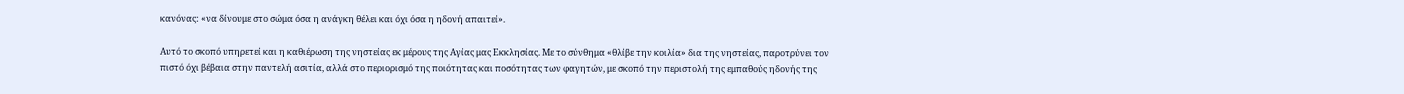κανόνας: «να δίνουμε στο σώμα όσα η ανάγκη θέλει και όχι όσα η ηδονή απαιτεί».

Αυτό το σκοπό υπηρετεί και η καθιέρωση της νηστείας εκ μέρους της Αγίας μας Εκκλησίας. Με το σύνθημα «θλίβε την κοιλία» δια της νηστείας, παροτρύνει τον πιστό όχι βέβαια στην παντελή ασιτία, αλλά στο περιορισμό της ποιότητας και ποσότητας των φαγητών, με σκοπό την περιστολή της εμπαθούς ηδονής της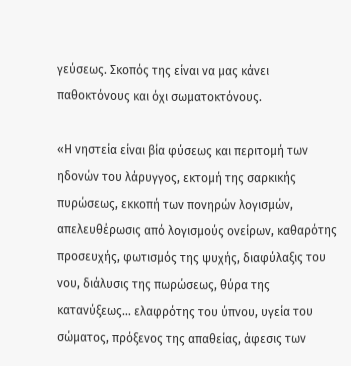γεύσεως. Σκοπός της είναι να μας κάνει παθοκτόνους και όχι σωματοκτόνους.

«Η νηστεία είναι βία φύσεως και περιτομή των ηδονών του λάρυγγος, εκτομή της σαρκικής πυρώσεως, εκκοπή των πονηρών λογισμών, απελευθέρωσις από λογισμούς ονείρων, καθαρότης προσευχής, φωτισμός της ψυχής, διαφύλαξις του νου, διάλυσις της πωρώσεως, θύρα της κατανύξεως… ελαφρότης του ύπνου, υγεία του σώματος, πρόξενος της απαθείας, άφεσις των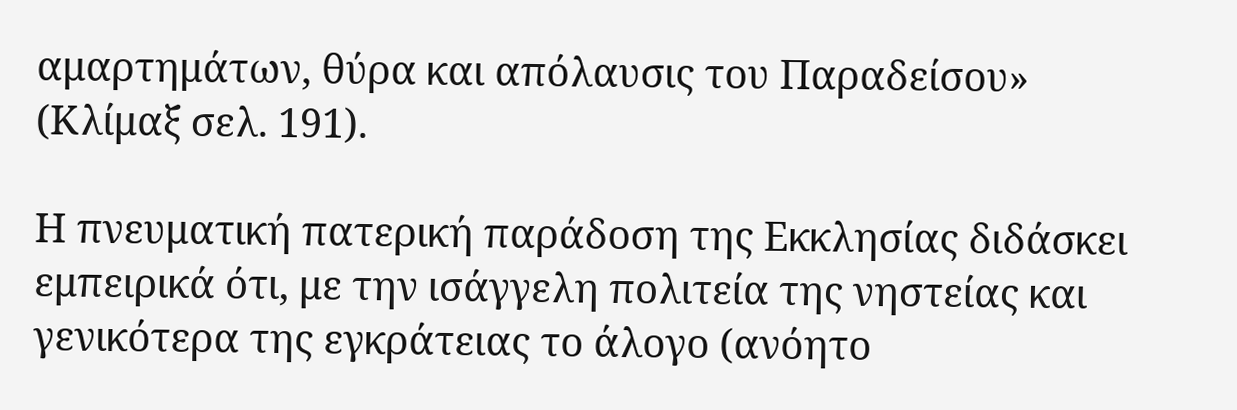αμαρτημάτων, θύρα και απόλαυσις του Παραδείσου» (Κλίμαξ σελ. 191).

Η πνευματική πατερική παράδοση της Εκκλησίας διδάσκει εμπειρικά ότι, με την ισάγγελη πολιτεία της νηστείας και γενικότερα της εγκράτειας το άλογο (ανόητο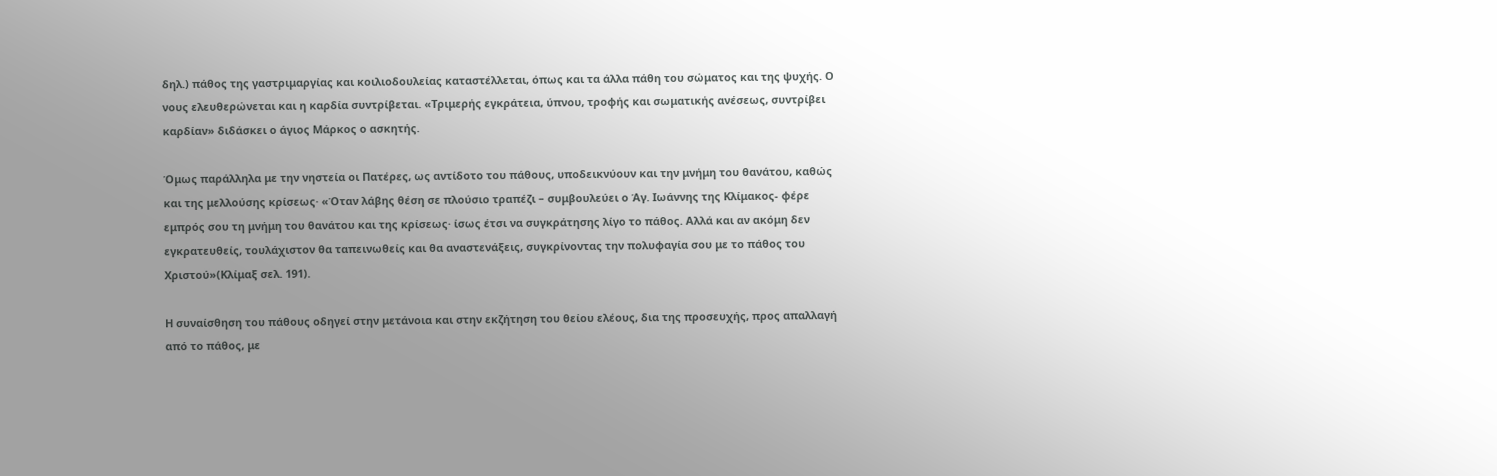δηλ.) πάθος της γαστριμαργίας και κοιλιοδουλείας καταστέλλεται, όπως και τα άλλα πάθη του σώματος και της ψυχής. Ο νους ελευθερώνεται και η καρδία συντρίβεται. «Τριμερής εγκράτεια, ύπνου, τροφής και σωματικής ανέσεως, συντρίβει καρδίαν» διδάσκει ο άγιος Μάρκος ο ασκητής.

Όμως παράλληλα με την νηστεία οι Πατέρες, ως αντίδοτο του πάθους, υποδεικνύουν και την μνήμη του θανάτου, καθώς και της μελλούσης κρίσεως· «Όταν λάβης θέση σε πλούσιο τραπέζι – συμβουλεύει ο Άγ. Ιωάννης της Κλίμακος- φέρε εμπρός σου τη μνήμη του θανάτου και της κρίσεως· ίσως έτσι να συγκράτησης λίγο το πάθος. Αλλά και αν ακόμη δεν εγκρατευθείς, τουλάχιστον θα ταπεινωθείς και θα αναστενάξεις, συγκρίνοντας την πολυφαγία σου με το πάθος του Χριστού»(Κλίμαξ σελ. 191).

Η συναίσθηση του πάθους οδηγεί στην μετάνοια και στην εκζήτηση του θείου ελέους, δια της προσευχής, προς απαλλαγή από το πάθος, με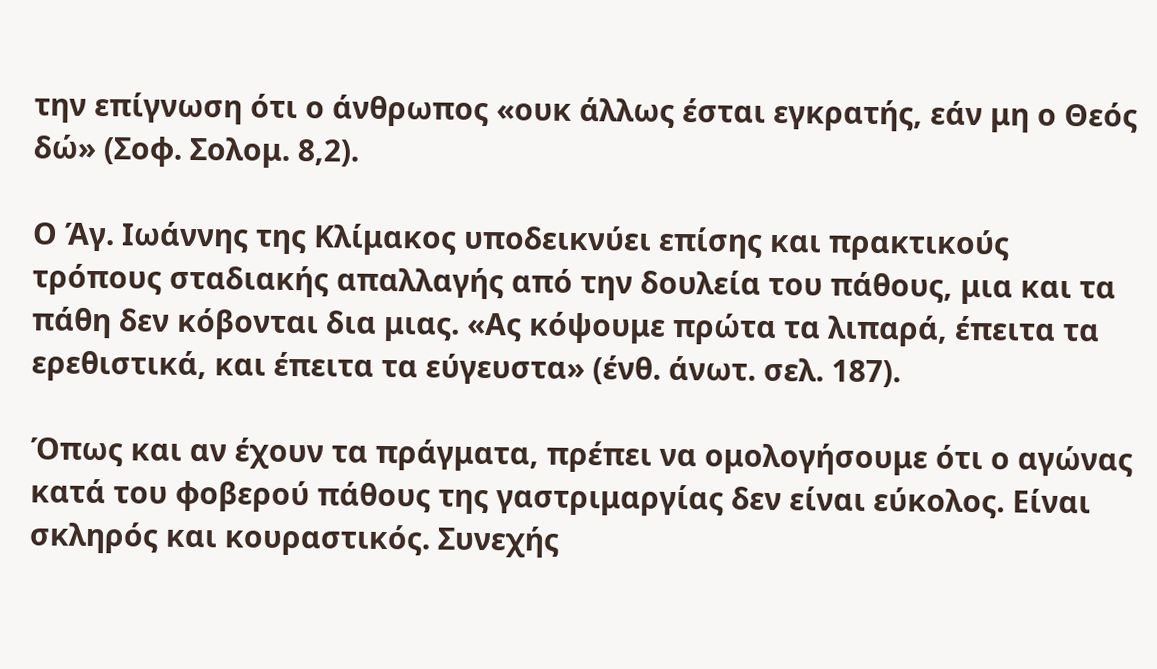την επίγνωση ότι ο άνθρωπος «ουκ άλλως έσται εγκρατής, εάν μη ο Θεός δώ» (Σοφ. Σολομ. 8,2).

Ο Άγ. Ιωάννης της Κλίμακος υποδεικνύει επίσης και πρακτικούς τρόπους σταδιακής απαλλαγής από την δουλεία του πάθους, μια και τα πάθη δεν κόβονται δια μιας. «Ας κόψουμε πρώτα τα λιπαρά, έπειτα τα ερεθιστικά, και έπειτα τα εύγευστα» (ένθ. άνωτ. σελ. 187).

Όπως και αν έχουν τα πράγματα, πρέπει να ομολογήσουμε ότι ο αγώνας κατά του φοβερού πάθους της γαστριμαργίας δεν είναι εύκολος. Είναι σκληρός και κουραστικός. Συνεχής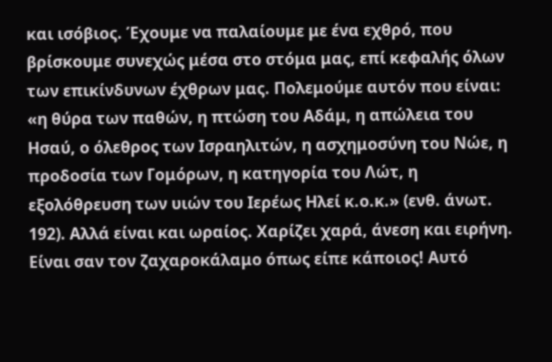και ισόβιος. Έχουμε να παλαίουμε με ένα εχθρό, που βρίσκουμε συνεχώς μέσα στο στόμα μας, επί κεφαλής όλων των επικίνδυνων έχθρων μας. Πολεμούμε αυτόν που είναι: «η θύρα των παθών, η πτώση του Αδάμ, η απώλεια του Ησαύ, ο όλεθρος των Ισραηλιτών, η ασχημοσύνη του Νώε, η προδοσία των Γομόρων, η κατηγορία του Λώτ, η εξολόθρευση των υιών του Ιερέως Ηλεί κ.ο.κ.» (ενθ. άνωτ. 192). Αλλά είναι και ωραίος. Χαρίζει χαρά, άνεση και ειρήνη. Είναι σαν τον ζαχαροκάλαμο όπως είπε κάποιος! Αυτό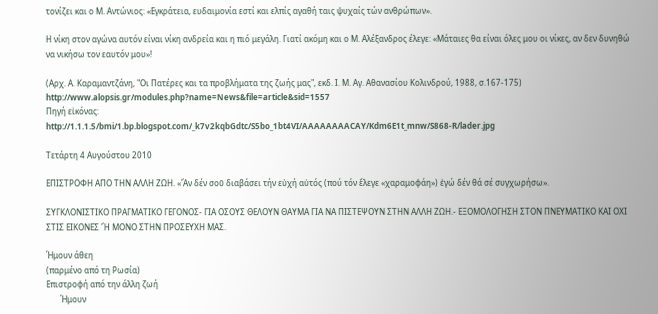τονίζει και ο Μ. Αντώνιος: «Εγκράτεια, ευδαιμονία εστί και ελπίς αγαθή ταις ψυχαίς τών ανθρώπων».

Η νίκη στον αγώνα αυτόν είναι νίκη ανδρεία και η πιό μεγάλη. Γιατί ακόμη και ο Μ. Αλέξανδρος έλεγε: «Μάταιες θα είναι όλες μου οι νίκες, αν δεν δυνηθώ να νικήσω τον εαυτόν μου»!

(Αρχ. Α. Καραμαντζάνη, "Οι Πατέρες και τα προβλήματα της ζωής μας", εκδ. Ι. Μ. Αγ. Αθανασίου Κολινδρού, 1988, σ.167-175)
http://www.alopsis.gr/modules.php?name=News&file=article&sid=1557
Πηγή εἰκόνας:
http://1.1.1.5/bmi/1.bp.blogspot.com/_k7v2kqbGdtc/S5bo_1bt4VI/AAAAAAAACAY/Kdm6E1t_mnw/S868-R/lader.jpg

Τετάρτη 4 Αυγούστου 2010

ΕΠΙΣΤΡΟΦΗ ΑΠΟ ΤΗΝ ΑΛΛΗ ΖΩΗ. «Ἄν δέν σοῦ διαβάσει τήν εὐχή αὐτός (πού τόν ἔλεγε «χαραμοφάη») ἐγώ δέν θά σέ συγχωρήσω».

ΣΥΓΚΛΟΝΙΣΤΙΚΟ ΠΡΑΓΜΑΤΙΚΟ ΓΕΓΟΝΟΣ- ΓΙΑ ΟΣΟΥΣ ΘΕΛΟΥΝ ΘΑΥΜΑ ΓΙΑ ΝΑ ΠΙΣΤΕΨΟΥΝ ΣΤΗΝ ΑΛΛΗ ΖΩΗ.- ΕΞΟΜΟΛΟΓΗΣΗ ΣΤΟΝ ΠΝΕΥΜΑΤΙΚΟ ΚΑΙ ΟΧΙ ΣΤΙΣ ΕΙΚΟΝΕΣ Ἤ ΜΟΝΟ ΣΤΗΝ ΠΡΟΣΕΥΧΗ ΜΑΣ.

Ήμουν άθεη
(παρμένο από τη Ρωσία)
Επιστροφή από την άλλη ζωή
       Ήμουν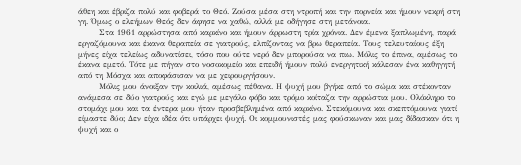άθεη και έβριζα πολύ και φοβερά το Θεό. Ζούσα μέσα στη ντροπή και την πορνεία και ήμουν νεκρή στη γη. Όμως ο ελεήμων Θεός δεν άφησε να χαθώ, αλλά με οδήγησε στη μετάνοια.
       Στα 1961 αρρώστησα από καρκίνο και ήμουν άρρωστη τρία χρόνια. Δεν έμενα ξαπλωμένη, παρά εργαζόμουνα και έκανα θεραπεία σε γιατρούς, ελπίζοντας να βρω θεραπεία. Τους τελευταίους έξη μήνες είχα τελείως αδυνατίσει, τόσο που ούτε νερό δεν μπορούσα να πιω. Μόλις το έπινα, αμέσως το έκανα εμετό. Τότε με πήγαν στο νοσοκομείο και επειδή ήμουν πολύ ενεργητική κάλεσαν ένα καθηγητή από τη Μόσχα και αποφάσισαν να με χειρουργήσουν.
       Μόλις μου άνοιξαν την κοιλιά, αμέσως πέθανα. Η ψυχή μου βγήκε από το σώμα και στέκονταν ανάμεσα σε δύο γιατρούς και εγώ με μεγάλο φόβο και τρόμο κοίταζα την αρρώστια μου. Ολόκληρο το στομάχι μου και τα έντερα μου ήταν προσβεβλημένα από καρκίνο. Στεκόμουνα και σκεπτόμουνα γιατί είμαστε δύο; Δεν είχα ιδέα ότι υπάρχει ψυχή. Οι κομμουνιστές μας φούσκωναν και μας δίδασκαν ότι η ψυχή και ο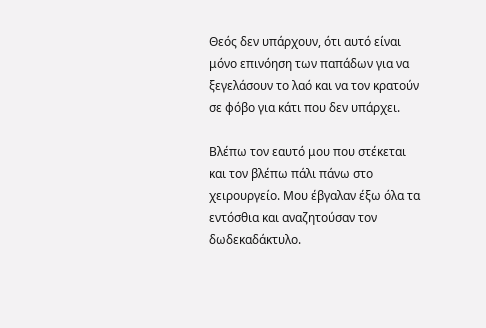Θεός δεν υπάρχουν, ότι αυτό είναι μόνο επινόηση των παπάδων για να ξεγελάσουν το λαό και να τον κρατούν σε φόβο για κάτι που δεν υπάρχει.

Βλέπω τον εαυτό μου που στέκεται και τον βλέπω πάλι πάνω στο χειρουργείο. Μου έβγαλαν έξω όλα τα εντόσθια και αναζητούσαν τον δωδεκαδάκτυλο.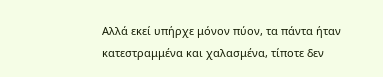Αλλά εκεί υπήρχε μόνον πύον, τα πάντα ήταν κατεστραμμένα και χαλασμένα, τίποτε δεν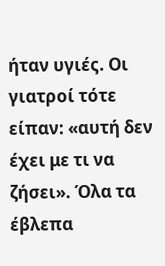ήταν υγιές. Οι γιατροί τότε είπαν: «αυτή δεν έχει με τι να ζήσει». Όλα τα έβλεπα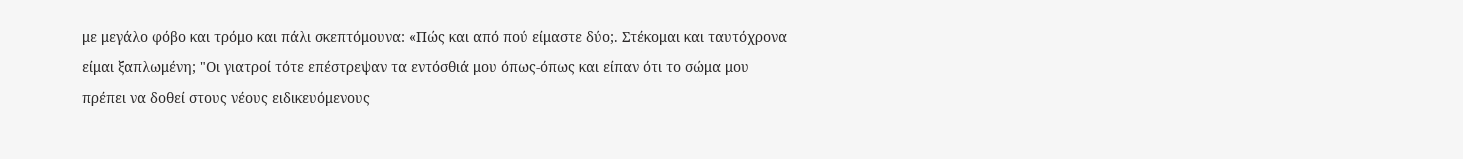με μεγάλο φόβο και τρόμο και πάλι σκεπτόμουνα: «Πώς και από πού είμαστε δύο;. Στέκομαι και ταυτόχρονα είμαι ξαπλωμένη; "Οι γιατροί τότε επέστρεψαν τα εντόσθιά μου όπως-όπως και είπαν ότι το σώμα μου πρέπει να δοθεί στους νέους ειδικευόμενους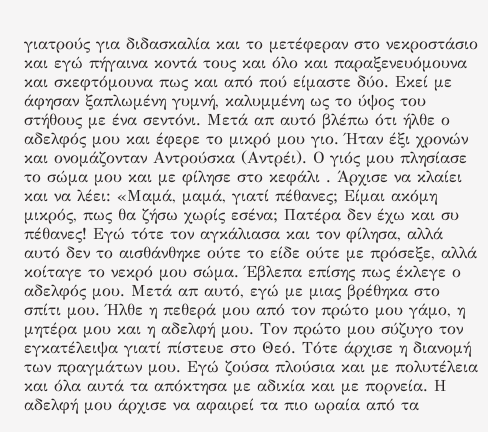γιατρούς για διδασκαλία και το μετέφεραν στο νεκροστάσιο και εγώ πήγαινα κοντά τους και όλο και παραξενευόμουνα και σκεφτόμουνα πως και από πού είμαστε δύο. Εκεί με άφησαν ξαπλωμένη γυμνή, καλυμμένη ως το ύψος του στήθους με ένα σεντόνι. Μετά απ αυτό βλέπω ότι ήλθε ο αδελφός μου και έφερε το μικρό μου γιο. Ήταν έξι χρονών και ονομάζονταν Αντρούσκα (Αντρέι). Ο γιός μου πλησίασε το σώμα μου και με φίλησε στο κεφάλι . Άρχισε να κλαίει και να λέει: «Μαμά, μαμά, γιατί πέθανες; Είμαι ακόμη μικρός, πως θα ζήσω χωρίς εσένα; Πατέρα δεν έχω και συ πέθανες! Εγώ τότε τον αγκάλιασα και τον φίλησα, αλλά αυτό δεν το αισθάνθηκε ούτε το είδε ούτε με πρόσεξε, αλλά κοίταγε το νεκρό μου σώμα. Έβλεπα επίσης πως έκλεγε ο αδελφός μου. Μετά απ αυτό, εγώ με μιας βρέθηκα στο σπίτι μου. Ήλθε η πεθερά μου από τον πρώτο μου γάμο, η μητέρα μου και η αδελφή μου. Τον πρώτο μου σύζυγο τον εγκατέλειψα γιατί πίστευε στο Θεό. Τότε άρχισε η διανομή των πραγμάτων μου. Εγώ ζούσα πλούσια και με πολυτέλεια και όλα αυτά τα απόκτησα με αδικία και με πορνεία. Η αδελφή μου άρχισε να αφαιρεί τα πιο ωραία από τα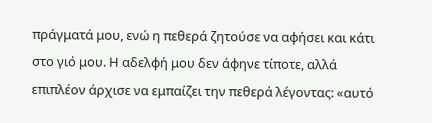πράγματά μου, ενώ η πεθερά ζητούσε να αφήσει και κάτι στο γιό μου. Η αδελφή μου δεν άφηνε τίποτε, αλλά επιπλέον άρχισε να εμπαίζει την πεθερά λέγοντας: «αυτό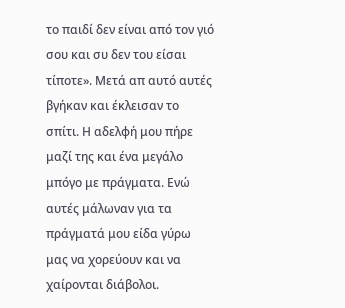το παιδί δεν είναι από τον γιό σου και συ δεν του είσαι τίποτε». Μετά απ αυτό αυτές βγήκαν και έκλεισαν το σπίτι. Η αδελφή μου πήρε μαζί της και ένα μεγάλο μπόγο με πράγματα. Ενώ αυτές μάλωναν για τα πράγματά μου είδα γύρω μας να χορεύουν και να χαίρονται διάβολοι.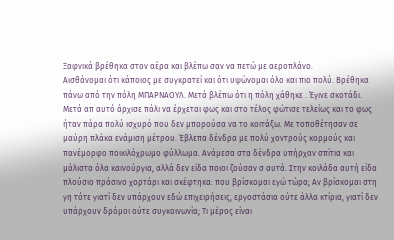Ξαφνικά βρέθηκα στον αέρα και βλέπω σαν να πετώ με αεροπλάνο.
Αισθάνομαι ότι κάποιος με συγκρατεί και ότι υψώνομαι όλο και πιο πολύ. Βρέθηκα πάνω από την πόλη ΜΠΑΡΝΑΟΥΛ. Μετά βλέπω ότι η πόλη χάθηκε . Έγινε σκοτάδι. Μετά απ αυτό άρχισε πάλι να έρχεται φως και στο τέλος φώτισε τελείως και το φως ήταν πάρα πολύ ισχυρό που δεν μπορούσα να το κοιτάξω. Με τοποθέτησαν σε μαύρη πλάκα ενάμιση μέτρου. Έβλεπα δένδρα με πολύ χοντρούς κορμούς και πανέμορφο ποικιλόχρωμο φύλλωμα. Ανάμεσα στα δένδρα υπήρχαν σπίτια και μάλιστα όλα καινούργια, αλλά δεν είδα ποιοι ζούσαν σ αυτά. Στην κοιλάδα αυτή είδα πλούσιο πράσινο χορτάρι και σκέφτηκα: που βρίσκομαι εγώ τώρα; Αν βρίσκομαι στη γη τότε γιατί δεν υπάρχουν εδώ επιχειρήσεις, εργοστάσια ούτε άλλα κτίρια, γιατί δεν υπάρχουν δρόμοι ούτε συγκοινωνία; Τι μέρος είναι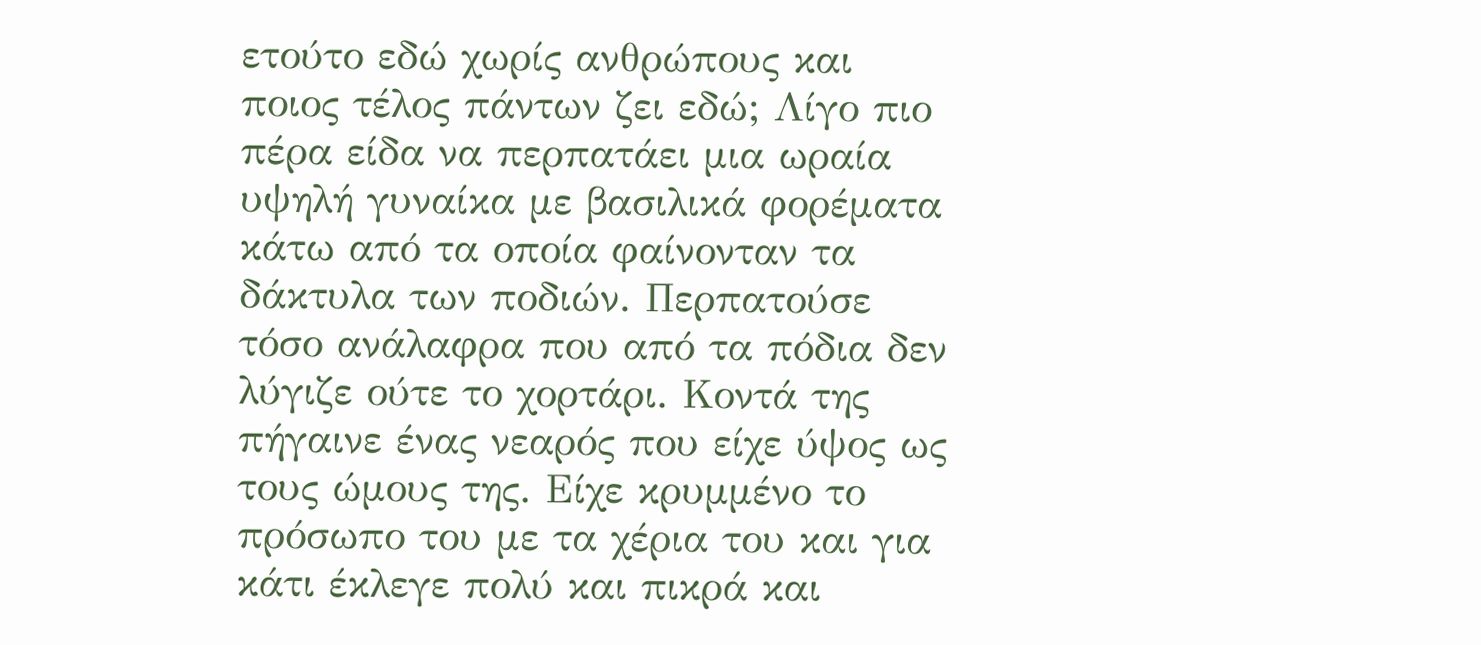ετούτο εδώ χωρίς ανθρώπους και ποιος τέλος πάντων ζει εδώ; Λίγο πιο πέρα είδα να περπατάει μια ωραία υψηλή γυναίκα με βασιλικά φορέματα κάτω από τα οποία φαίνονταν τα δάκτυλα των ποδιών. Περπατούσε τόσο ανάλαφρα που από τα πόδια δεν λύγιζε ούτε το χορτάρι. Κοντά της πήγαινε ένας νεαρός που είχε ύψος ως τους ώμους της. Είχε κρυμμένο το πρόσωπο του με τα χέρια του και για κάτι έκλεγε πολύ και πικρά και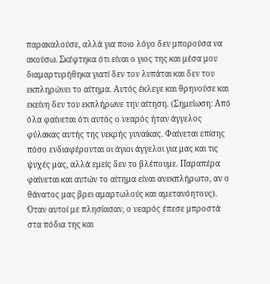παρακαλούσε, αλλά για ποιο λόγο δεν μπορούσα να ακούσω. Σκέφτηκα ότι είναι ο γιος της και μέσα μου διαμαρτυρήθηκα γιατί δεν τον λυπάται και δεν του εκπληρώνει το αίτημα. Αυτός έκλεγε και θρηνούσε και εκείνη δεν του εκπλήρωνε την αίτηση. (Σημείωση: Από όλα φαίνεται ότι αυτός ο νεαρός ήταν άγγελος φύλακας αυτής της νεκρής γυναίκας. Φαίνεται επίσης πόσο ενδιαφέρονται οι άγιοι άγγελοι για μας και τις ψυχές μας, αλλά εμείς δεν το βλέπουμε. Παραπέρα φαίνεται και αυτών το αίτημα είναι ανεκπλήρωτο, αν ο θάνατος μας βρει αμαρτωλούς και αμετανόητους). Όταν αυτοί με πλησίασαν, ο νεαρός έπεσε μπροστά στα πόδια της και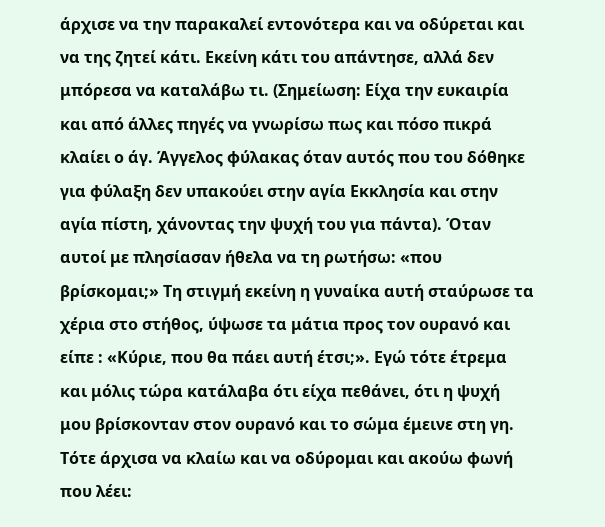άρχισε να την παρακαλεί εντονότερα και να οδύρεται και να της ζητεί κάτι. Εκείνη κάτι του απάντησε, αλλά δεν μπόρεσα να καταλάβω τι. (Σημείωση: Είχα την ευκαιρία και από άλλες πηγές να γνωρίσω πως και πόσο πικρά κλαίει ο άγ. Άγγελος φύλακας όταν αυτός που του δόθηκε για φύλαξη δεν υπακούει στην αγία Εκκλησία και στην αγία πίστη, χάνοντας την ψυχή του για πάντα). Όταν αυτοί με πλησίασαν ήθελα να τη ρωτήσω: «που βρίσκομαι;» Τη στιγμή εκείνη η γυναίκα αυτή σταύρωσε τα χέρια στο στήθος, ύψωσε τα μάτια προς τον ουρανό και είπε : «Κύριε, που θα πάει αυτή έτσι;». Εγώ τότε έτρεμα και μόλις τώρα κατάλαβα ότι είχα πεθάνει, ότι η ψυχή μου βρίσκονταν στον ουρανό και το σώμα έμεινε στη γη. Τότε άρχισα να κλαίω και να οδύρομαι και ακούω φωνή που λέει: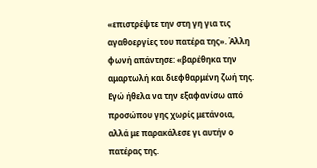«επιστρέψτε την στη γη για τις αγαθοεργίες του πατέρα της». Άλλη φωνή απάντησε: «βαρέθηκα την αμαρτωλή και διεφθαρμένη ζωή της. Εγώ ήθελα να την εξαφανίσω από προσώπου γης χωρίς μετάνοια, αλλά με παρακάλεσε γι αυτήν ο πατέρας της.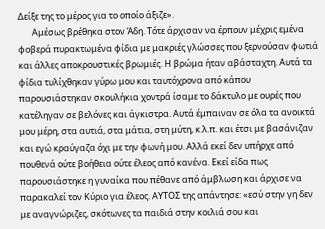Δείξε της το μέρος για το οποίο άξιζε».
       Αμέσως βρέθηκα στον Άδη. Τότε άρχισαν να έρπουν μέχρις εμένα φοβερά πυρακτωμένα φίδια με μακριές γλώσσες που ξερνούσαν φωτιά και άλλες αποκρουστικές βρωμιές. Η βρώμα ήταν αβάσταχτη. Αυτά τα φίδια τυλίχθηκαν γύρω μου και ταυτόχρονα από κάπου παρουσιάστηκαν σκουλήκια χοντρά ίσαμε το δάκτυλο με ουρές που κατέληγαν σε βελόνες και άγκιστρα. Αυτά έμπαιναν σε όλα τα ανοικτά μου μέρη, στα αυτιά, στα μάτια, στη μύτη, κ.λ.π. και έτσι με βασάνιζαν και εγώ κραύγαζα όχι με την φωνή μου. Αλλά εκεί δεν υπήρχε από πουθενά ούτε βοήθεια ούτε έλεος από κανένα. Εκεί είδα πως παρουσιάστηκε η γυναίκα που πέθανε από άμβλωση και άρχισε να παρακαλεί τον Κύριο για έλεος. ΑΥΤΟΣ της απάντησε: «εσύ στην γη δεν με αναγνώριζες, σκότωνες τα παιδιά στην κοιλιά σου και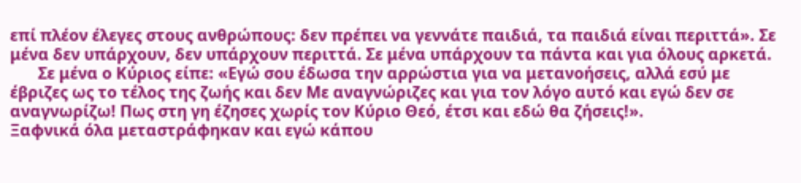επί πλέον έλεγες στους ανθρώπους: δεν πρέπει να γεννάτε παιδιά, τα παιδιά είναι περιττά». Σε μένα δεν υπάρχουν, δεν υπάρχουν περιττά. Σε μένα υπάρχουν τα πάντα και για όλους αρκετά.
       Σε μένα ο Κύριος είπε: «Εγώ σου έδωσα την αρρώστια για να μετανοήσεις, αλλά εσύ με έβριζες ως το τέλος της ζωής και δεν Με αναγνώριζες και για τον λόγο αυτό και εγώ δεν σε αναγνωρίζω! Πως στη γη έζησες χωρίς τον Κύριο Θεό, έτσι και εδώ θα ζήσεις!».
Ξαφνικά όλα μεταστράφηκαν και εγώ κάπου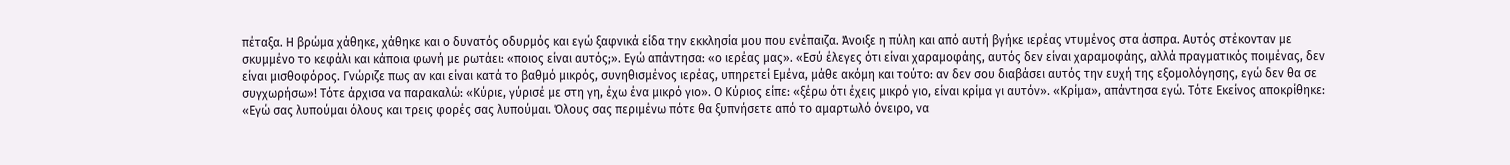πέταξα. Η βρώμα χάθηκε, χάθηκε και ο δυνατός οδυρμός και εγώ ξαφνικά είδα την εκκλησία μου που ενέπαιζα. Άνοιξε η πύλη και από αυτή βγήκε ιερέας ντυμένος στα άσπρα. Αυτός στέκονταν με σκυμμένο το κεφάλι και κάποια φωνή με ρωτάει: «ποιος είναι αυτός;». Εγώ απάντησα: «ο ιερέας μας». «Εσύ έλεγες ότι είναι χαραμοφάης, αυτός δεν είναι χαραμοφάης, αλλά πραγματικός ποιμένας, δεν είναι μισθοφόρος. Γνώριζε πως αν και είναι κατά το βαθμό μικρός, συνηθισμένος ιερέας, υπηρετεί Εμένα, μάθε ακόμη και τούτο: αν δεν σου διαβάσει αυτός την ευχή της εξομολόγησης, εγώ δεν θα σε συγχωρήσω»! Τότε άρχισα να παρακαλώ: «Κύριε, γύρισέ με στη γη, έχω ένα μικρό γιο». Ο Κύριος είπε: «ξέρω ότι έχεις μικρό γιο, είναι κρίμα γι αυτόν». «Κρίμα», απάντησα εγώ. Τότε Εκείνος αποκρίθηκε: «Εγώ σας λυπούμαι όλους και τρεις φορές σας λυπούμαι. Όλους σας περιμένω πότε θα ξυπνήσετε από το αμαρτωλό όνειρο, να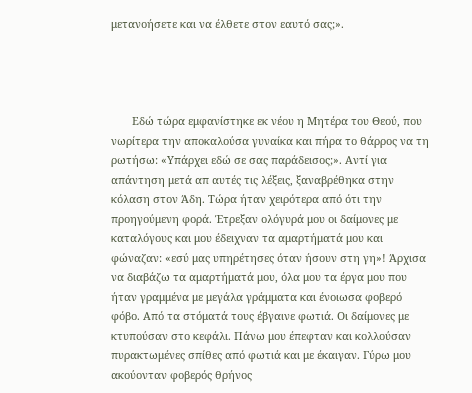μετανοήσετε και να έλθετε στον εαυτό σας;».




       Εδώ τώρα εμφανίστηκε εκ νέου η Μητέρα του Θεού, που νωρίτερα την αποκαλούσα γυναίκα και πήρα το θάρρος να τη ρωτήσω: «Υπάρχει εδώ σε σας παράδεισος;». Αντί για απάντηση μετά απ αυτές τις λέξεις, ξαναβρέθηκα στην κόλαση στον Άδη. Τώρα ήταν χειρότερα από ότι την προηγούμενη φορά. Έτρεξαν ολόγυρά μου οι δαίμονες με καταλόγους και μου έδειχναν τα αμαρτήματά μου και φώναζαν: «εσύ μας υπηρέτησες όταν ήσουν στη γη»! Άρχισα να διαβάζω τα αμαρτήματά μου, όλα μου τα έργα μου που ήταν γραμμένα με μεγάλα γράμματα και ένοιωσα φοβερό φόβο. Από τα στόματά τους έβγαινε φωτιά. Οι δαίμονες με κτυπούσαν στο κεφάλι. Πάνω μου έπεφταν και κολλούσαν πυρακτωμένες σπίθες από φωτιά και με έκαιγαν. Γύρω μου ακούονταν φοβερός θρήνος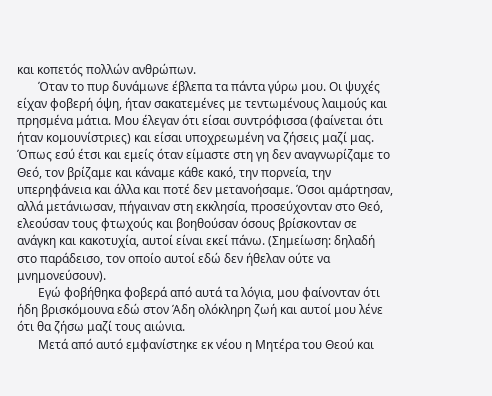και κοπετός πολλών ανθρώπων.
       Όταν το πυρ δυνάμωνε έβλεπα τα πάντα γύρω μου. Οι ψυχές είχαν φοβερή όψη, ήταν σακατεμένες με τεντωμένους λαιμούς και πρησμένα μάτια. Μου έλεγαν ότι είσαι συντρόφισσα (φαίνεται ότι ήταν κομουνίστριες) και είσαι υποχρεωμένη να ζήσεις μαζί μας. Όπως εσύ έτσι και εμείς όταν είμαστε στη γη δεν αναγνωρίζαμε το Θεό, τον βρίζαμε και κάναμε κάθε κακό, την πορνεία, την υπερηφάνεια και άλλα και ποτέ δεν μετανοήσαμε. Όσοι αμάρτησαν, αλλά μετάνιωσαν, πήγαιναν στη εκκλησία, προσεύχονταν στο Θεό, ελεούσαν τους φτωχούς και βοηθούσαν όσους βρίσκονταν σε ανάγκη και κακοτυχία, αυτοί είναι εκεί πάνω. (Σημείωση: δηλαδή στο παράδεισο, τον οποίο αυτοί εδώ δεν ήθελαν ούτε να μνημονεύσουν).
       Εγώ φοβήθηκα φοβερά από αυτά τα λόγια, μου φαίνονταν ότι ήδη βρισκόμουνα εδώ στον Άδη ολόκληρη ζωή και αυτοί μου λένε ότι θα ζήσω μαζί τους αιώνια.
       Μετά από αυτό εμφανίστηκε εκ νέου η Μητέρα του Θεού και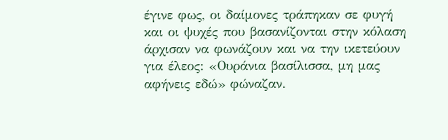έγινε φως, οι δαίμονες τράπηκαν σε φυγή και οι ψυχές που βασανίζονται στην κόλαση άρχισαν να φωνάζουν και να την ικετεύουν για έλεος: «Ουράνια βασίλισσα, μη μας αφήνεις εδώ» φώναζαν.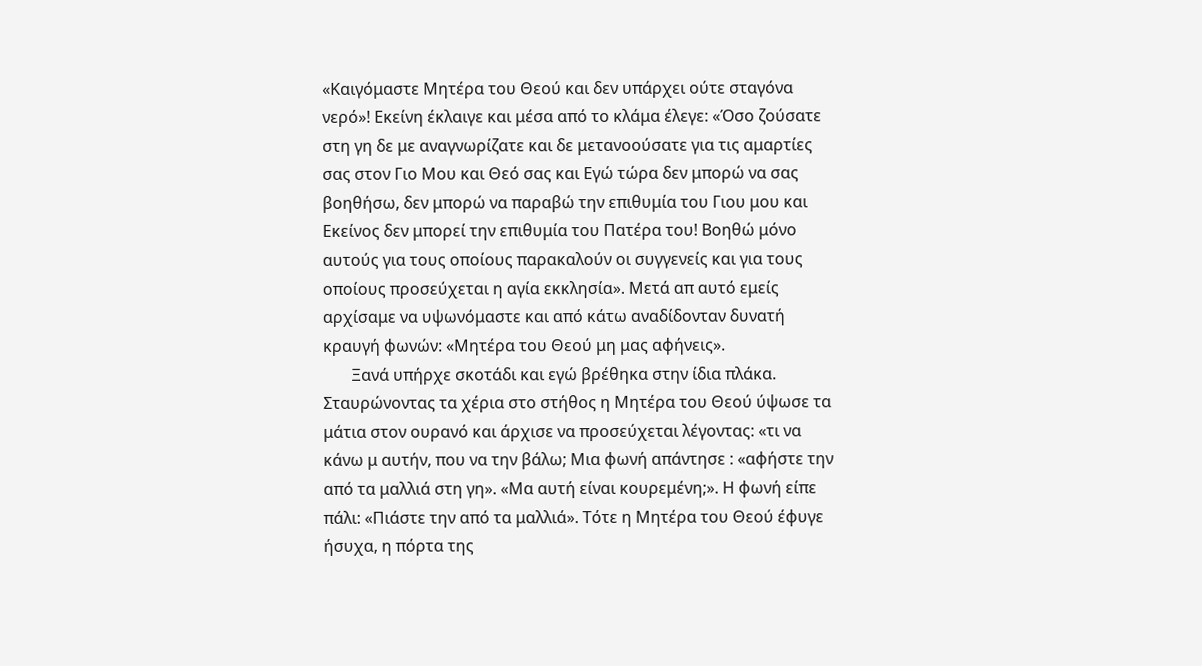«Καιγόμαστε Μητέρα του Θεού και δεν υπάρχει ούτε σταγόνα νερό»! Εκείνη έκλαιγε και μέσα από το κλάμα έλεγε: «Όσο ζούσατε στη γη δε με αναγνωρίζατε και δε μετανοούσατε για τις αμαρτίες σας στον Γιο Μου και Θεό σας και Εγώ τώρα δεν μπορώ να σας βοηθήσω, δεν μπορώ να παραβώ την επιθυμία του Γιου μου και Εκείνος δεν μπορεί την επιθυμία του Πατέρα του! Βοηθώ μόνο αυτούς για τους οποίους παρακαλούν οι συγγενείς και για τους οποίους προσεύχεται η αγία εκκλησία». Μετά απ αυτό εμείς αρχίσαμε να υψωνόμαστε και από κάτω αναδίδονταν δυνατή κραυγή φωνών: «Μητέρα του Θεού μη μας αφήνεις».
       Ξανά υπήρχε σκοτάδι και εγώ βρέθηκα στην ίδια πλάκα. Σταυρώνοντας τα χέρια στο στήθος η Μητέρα του Θεού ύψωσε τα μάτια στον ουρανό και άρχισε να προσεύχεται λέγοντας: «τι να κάνω μ αυτήν, που να την βάλω; Μια φωνή απάντησε : «αφήστε την από τα μαλλιά στη γη». «Μα αυτή είναι κουρεμένη;». Η φωνή είπε πάλι: «Πιάστε την από τα μαλλιά». Τότε η Μητέρα του Θεού έφυγε ήσυχα, η πόρτα της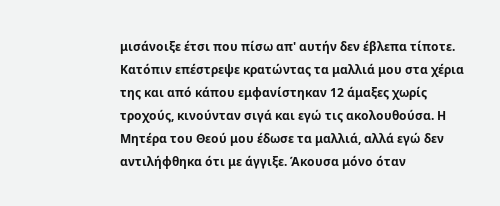μισάνοιξε έτσι που πίσω απ' αυτήν δεν έβλεπα τίποτε. Κατόπιν επέστρεψε κρατώντας τα μαλλιά μου στα χέρια της και από κάπου εμφανίστηκαν 12 άμαξες χωρίς τροχούς, κινούνταν σιγά και εγώ τις ακολουθούσα. Η Μητέρα του Θεού μου έδωσε τα μαλλιά, αλλά εγώ δεν αντιλήφθηκα ότι με άγγιξε. Άκουσα μόνο όταν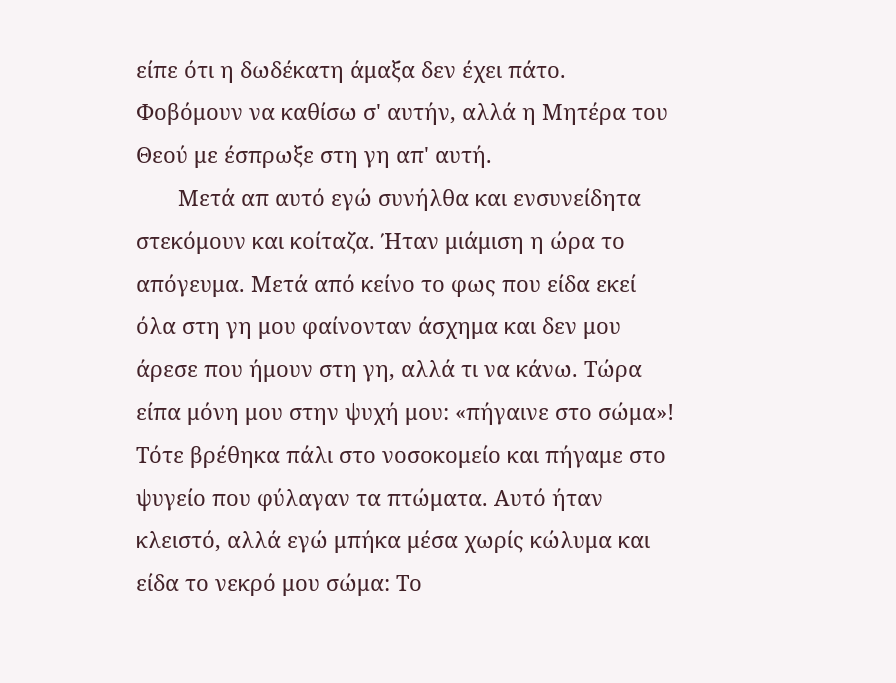είπε ότι η δωδέκατη άμαξα δεν έχει πάτο. Φοβόμουν να καθίσω σ' αυτήν, αλλά η Μητέρα του Θεού με έσπρωξε στη γη απ' αυτή.
       Μετά απ αυτό εγώ συνήλθα και ενσυνείδητα στεκόμουν και κοίταζα. Ήταν μιάμιση η ώρα το απόγευμα. Μετά από κείνο το φως που είδα εκεί όλα στη γη μου φαίνονταν άσχημα και δεν μου άρεσε που ήμουν στη γη, αλλά τι να κάνω. Τώρα είπα μόνη μου στην ψυχή μου: «πήγαινε στο σώμα»! Τότε βρέθηκα πάλι στο νοσοκομείο και πήγαμε στο ψυγείο που φύλαγαν τα πτώματα. Αυτό ήταν κλειστό, αλλά εγώ μπήκα μέσα χωρίς κώλυμα και είδα το νεκρό μου σώμα: Το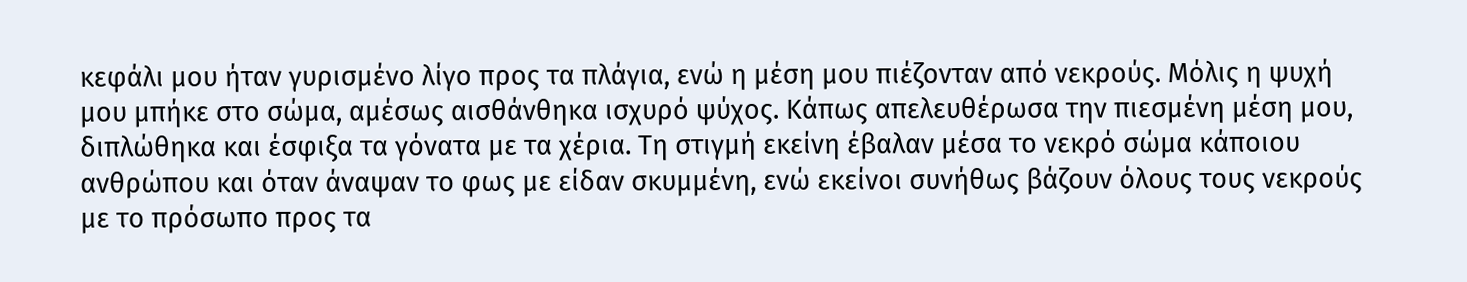κεφάλι μου ήταν γυρισμένο λίγο προς τα πλάγια, ενώ η μέση μου πιέζονταν από νεκρούς. Μόλις η ψυχή μου μπήκε στο σώμα, αμέσως αισθάνθηκα ισχυρό ψύχος. Κάπως απελευθέρωσα την πιεσμένη μέση μου, διπλώθηκα και έσφιξα τα γόνατα με τα χέρια. Τη στιγμή εκείνη έβαλαν μέσα το νεκρό σώμα κάποιου ανθρώπου και όταν άναψαν το φως με είδαν σκυμμένη, ενώ εκείνοι συνήθως βάζουν όλους τους νεκρούς με το πρόσωπο προς τα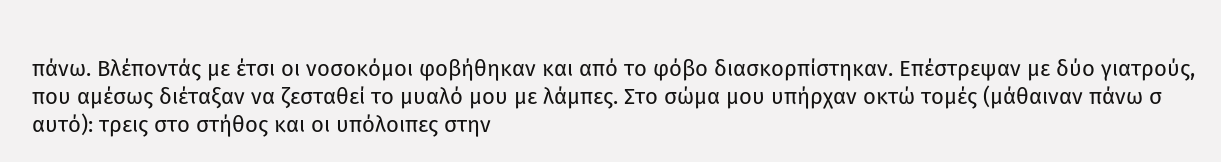πάνω. Βλέποντάς με έτσι οι νοσοκόμοι φοβήθηκαν και από το φόβο διασκορπίστηκαν. Επέστρεψαν με δύο γιατρούς, που αμέσως διέταξαν να ζεσταθεί το μυαλό μου με λάμπες. Στο σώμα μου υπήρχαν οκτώ τομές (μάθαιναν πάνω σ αυτό): τρεις στο στήθος και οι υπόλοιπες στην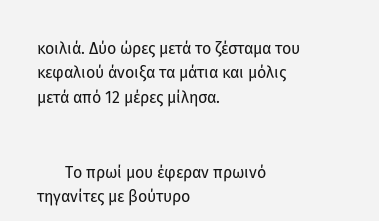κοιλιά. Δύο ώρες μετά το ζέσταμα του κεφαλιού άνοιξα τα μάτια και μόλις μετά από 12 μέρες μίλησα.


       Το πρωί μου έφεραν πρωινό τηγανίτες με βούτυρο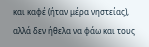και καφέ (ήταν μέρα νηστείας), αλλά δεν ήθελα να φάω και τους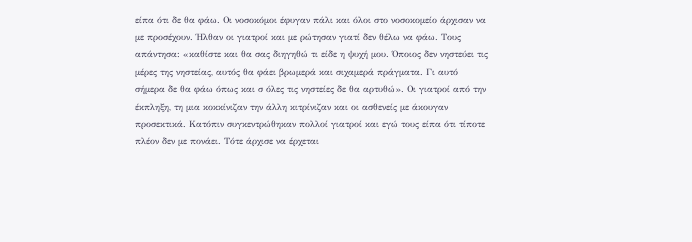είπα ότι δε θα φάω. Οι νοσοκόμοι έφυγαν πάλι και όλοι στο νοσοκομείο άρχισαν να με προσέχουν. Ήλθαν οι γιατροί και με ρώτησαν γιατί δεν θέλω να φάω. Τους απάντησα: «καθίστε και θα σας διηγηθώ τι είδε η ψυχή μου. Όποιος δεν νηστεύει τις μέρες της νηστείας, αυτός θα φάει βρωμερά και σιχαμερά πράγματα. Γι αυτό σήμερα δε θα φάω όπως και σ όλες τις νηστείες δε θα αρτυθώ». Οι γιατροί από την έκπληξη, τη μια κοκκίνιζαν την άλλη κιτρίνιζαν και οι ασθενείς με άκουγαν προσεκτικά. Κατόπιν συγκεντρώθηκαν πολλοί γιατροί και εγώ τους είπα ότι τίποτε πλέον δεν με πονάει. Τότε άρχισε να έρχεται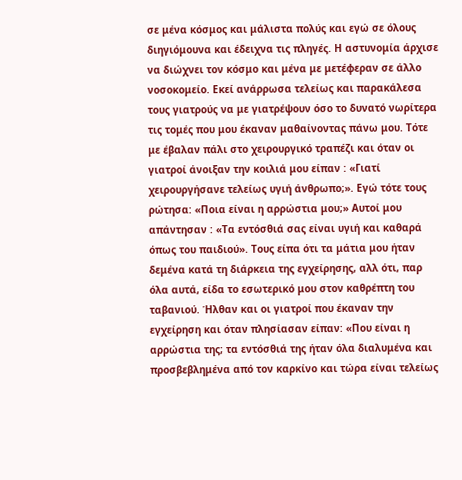σε μένα κόσμος και μάλιστα πολύς και εγώ σε όλους διηγιόμουνα και έδειχνα τις πληγές. Η αστυνομία άρχισε να διώχνει τον κόσμο και μένα με μετέφεραν σε άλλο νοσοκομείο. Εκεί ανάρρωσα τελείως και παρακάλεσα τους γιατρούς να με γιατρέψουν όσο το δυνατό νωρίτερα τις τομές που μου έκαναν μαθαίνοντας πάνω μου. Τότε με έβαλαν πάλι στο χειρουργικό τραπέζι και όταν οι γιατροί άνοιξαν την κοιλιά μου είπαν : «Γιατί χειρουργήσανε τελείως υγιή άνθρωπο;». Εγώ τότε τους ρώτησα: «Ποια είναι η αρρώστια μου;» Αυτοί μου απάντησαν : «Τα εντόσθιά σας είναι υγιή και καθαρά όπως του παιδιού». Τους είπα ότι τα μάτια μου ήταν δεμένα κατά τη διάρκεια της εγχείρησης, αλλ ότι, παρ όλα αυτά, είδα το εσωτερικό μου στον καθρέπτη του ταβανιού. Ήλθαν και οι γιατροί που έκαναν την εγχείρηση και όταν πλησίασαν είπαν: «Που είναι η αρρώστια της; τα εντόσθιά της ήταν όλα διαλυμένα και προσβεβλημένα από τον καρκίνο και τώρα είναι τελείως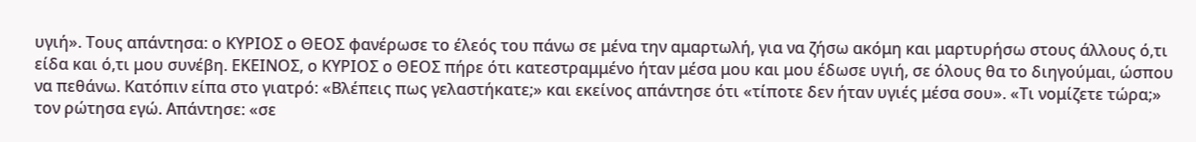υγιή». Τους απάντησα: ο ΚΥΡΙΟΣ ο ΘΕΟΣ φανέρωσε το έλεός του πάνω σε μένα την αμαρτωλή, για να ζήσω ακόμη και μαρτυρήσω στους άλλους ό,τι είδα και ό,τι μου συνέβη. ΕΚΕΙΝΟΣ, ο ΚΥΡΙΟΣ ο ΘΕΟΣ πήρε ότι κατεστραμμένο ήταν μέσα μου και μου έδωσε υγιή, σε όλους θα το διηγούμαι, ώσπου να πεθάνω. Κατόπιν είπα στο γιατρό: «Βλέπεις πως γελαστήκατε;» και εκείνος απάντησε ότι «τίποτε δεν ήταν υγιές μέσα σου». «Τι νομίζετε τώρα;» τον ρώτησα εγώ. Απάντησε: «σε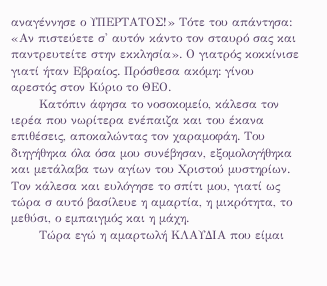αναγέννησε ο ΥΠΕΡΤΑΤΟΣ!» Τότε του απάντησα: «Αν πιστεύετε σ' αυτόν κάντο τον σταυρό σας και παντρευτείτε στην εκκλησία». Ο γιατρός κοκκίνισε γιατί ήταν Εβραίος. Πρόσθεσα ακόμη: γίνου αρεστός στον Κύριο το ΘΕΟ.
       Κατόπιν άφησα το νοσοκομείο, κάλεσα τον ιερέα που νωρίτερα ενέπαιζα και του έκανα επιθέσεις, αποκαλώντας τον χαραμοφάη. Του διηγήθηκα όλα όσα μου συνέβησαν, εξομολογήθηκα και μετάλαβα των αγίων του Χριστού μυστηρίων. Τον κάλεσα και ευλόγησε το σπίτι μου, γιατί ως τώρα σ αυτό βασίλευε η αμαρτία, η μικρότητα, το μεθύσι, ο εμπαιγμός και η μάχη.
       Τώρα εγώ η αμαρτωλή ΚΛΑΥΔΙΑ που είμαι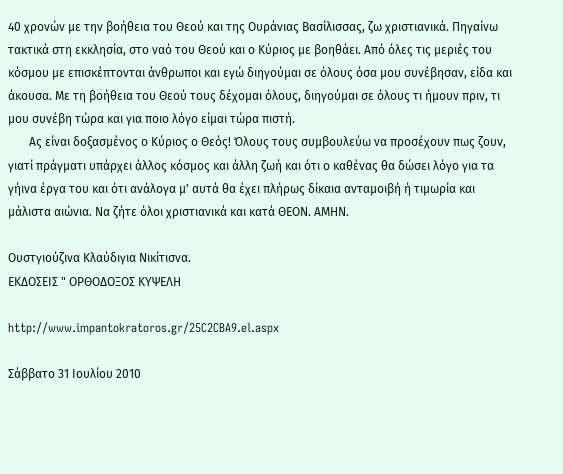40 χρονών με την βοήθεια του Θεού και της Ουράνιας Βασίλισσας, ζω χριστιανικά. Πηγαίνω τακτικά στη εκκλησία, στο ναό του Θεού και ο Κύριος με βοηθάει. Από όλες τις μεριές του κόσμου με επισκέπτονται άνθρωποι και εγώ διηγούμαι σε όλους όσα μου συνέβησαν, είδα και άκουσα. Με τη βοήθεια του Θεού τους δέχομαι όλους, διηγούμαι σε όλους τι ήμουν πριν, τι μου συνέβη τώρα και για ποιο λόγο είμαι τώρα πιστή.
       Ας είναι δοξασμένος ο Κύριος ο Θεός! Όλους τους συμβουλεύω να προσέχουν πως ζουν, γιατί πράγματι υπάρχει άλλος κόσμος και άλλη ζωή και ότι ο καθένας θα δώσει λόγο για τα γήινα έργα του και ότι ανάλογα μ' αυτά θα έχει πλήρως δίκαια ανταμοιβή ή τιμωρία και μάλιστα αιώνια. Να ζήτε όλοι χριστιανικά και κατά ΘΕΟΝ. ΑΜΗΝ.

Ουστγιούζινα Κλαύδιγια Νικίτισνα.
ΕΚΔΟΣΕΙΣ " ΟΡΘΟΔΟΞΟΣ ΚΥΨΕΛΗ

http://www.impantokratoros.gr/25C2CBA9.el.aspx

Σάββατο 31 Ιουλίου 2010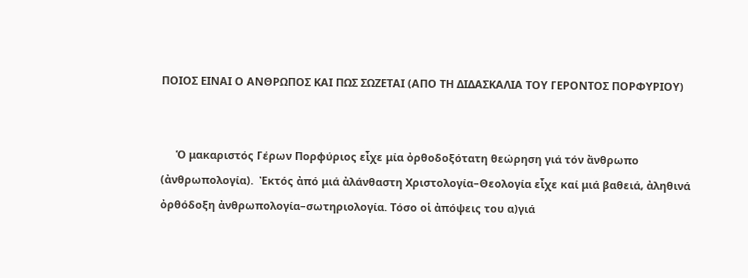ΠΟΙΟΣ ΕΙΝΑΙ Ο ΑΝΘΡΩΠΟΣ ΚΑΙ ΠΩΣ ΣΩΖΕΤΑΙ (ΑΠΟ ΤΗ ΔΙΔΑΣΚΑΛΙΑ ΤΟΥ ΓΕΡΟΝΤΟΣ ΠΟΡΦΥΡΙΟΥ)


     Ὁ μακαριστός Γέρων Πορφύριος εἶχε μία ὀρθοδοξότατη θεώρηση γιά τόν ἄνθρωπο (ἀνθρωπολογία).  Ἐκτός ἀπό μιά ἀλάνθαστη Χριστολογία–Θεολογία εἶχε καί μιά βαθειά, ἀληθινά ὀρθόδοξη ἀνθρωπολογία–σωτηριολογία. Τόσο οἱ ἀπόψεις του α)γιά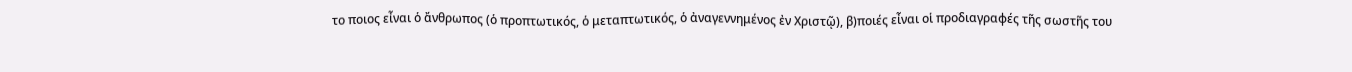το ποιος εἶναι ὁ ἄνθρωπος (ὁ προπτωτικός, ὁ μεταπτωτικός, ὁ ἀναγεννημένος ἐν Χριστῷ), β)ποιές εἶναι οἱ προδιαγραφές τῆς σωστῆς του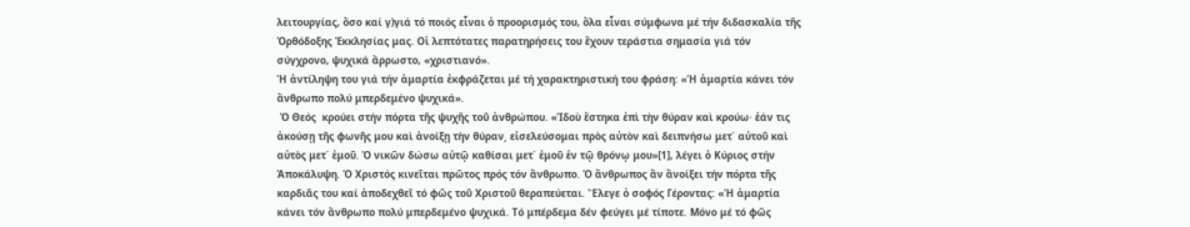λειτουργίας, ὅσο καί γ)γιά τό ποιός εἶναι ὁ προορισμός του, ὅλα εἶναι σύμφωνα μέ τήν διδασκαλία τῆς Ὀρθόδοξης Ἐκκλησίας μας. Οἱ λεπτότατες παρατηρήσεις του ἔχουν τεράστια σημασία γιά τόν σύγχρονο, ψυχικά ἄρρωστο, «χριστιανό».
Ἡ ἀντίληψη του γιά τήν ἁμαρτία ἐκφράζεται μέ τή χαρακτηριστική του φράση: «Ἡ ἁμαρτία κάνει τόν ἄνθρωπο πολύ μπερδεμένο ψυχικά».
 Ὁ Θεός  κρούει στήν πόρτα τῆς ψυχῆς τοῦ ἀνθρώπου. «Ἰδοὺ ἕστηκα ἐπὶ τὴν θύραν καὶ κρούω· ἐάν τις ἀκούσῃ τῆς φωνῆς μου καὶ ἀνοίξῃ τὴν θύραν͵ εἰσελεύσομαι πρὸς αὐτὸν καὶ δειπνήσω μετ΄ αὐτοῦ καὶ αὐτὸς μετ΄ ἐμοῦ. Ὁ νικῶν δώσω αὐτῷ καθίσαι μετ΄ ἐμοῦ ἐν τῷ θρόνῳ μου»[1], λέγει ὁ Κύριος στήν Ἀποκάλυψη. Ὁ Χριστός κινεῖται πρῶτος πρός τόν ἄνθρωπο. Ὁ ἄνθρωπος ἄν ἄνοίξει τήν πόρτα τῆς καρδιᾶς του καί ἀποδεχθεῖ τό φῶς τοῦ Χριστοῦ θεραπεύεται. Ἔλεγε ὁ σοφός Γέροντας: «Ἡ ἁμαρτία κάνει τόν ἄνθρωπο πολύ μπερδεμένο ψυχικά. Τό μπέρδεμα δέν φεύγει μέ τίποτε. Μόνο μέ τό φῶς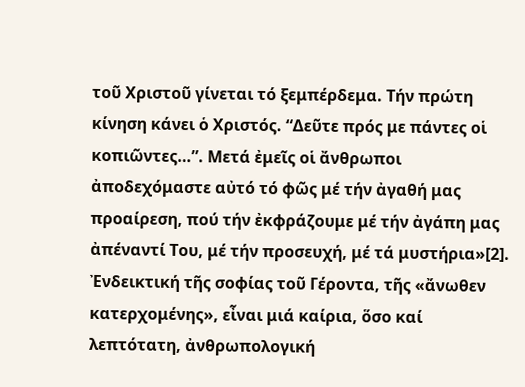τοῦ Χριστοῦ γίνεται τό ξεμπέρδεμα. Τήν πρώτη κίνηση κάνει ὁ Χριστός. “Δεῦτε πρός με πάντες οἱ κοπιῶντες…”. Μετά ἐμεῖς οἱ ἄνθρωποι ἀποδεχόμαστε αὐτό τό φῶς μέ τήν ἀγαθή μας προαίρεση, πού τήν ἐκφράζουμε μέ τήν ἀγάπη μας ἀπέναντί Του, μέ τήν προσευχή, μέ τά μυστήρια»[2].
Ἐνδεικτική τῆς σοφίας τοῦ Γέροντα, τῆς «ἄνωθεν κατερχομένης», εἶναι μιά καίρια, ὅσο καί λεπτότατη, ἀνθρωπολογική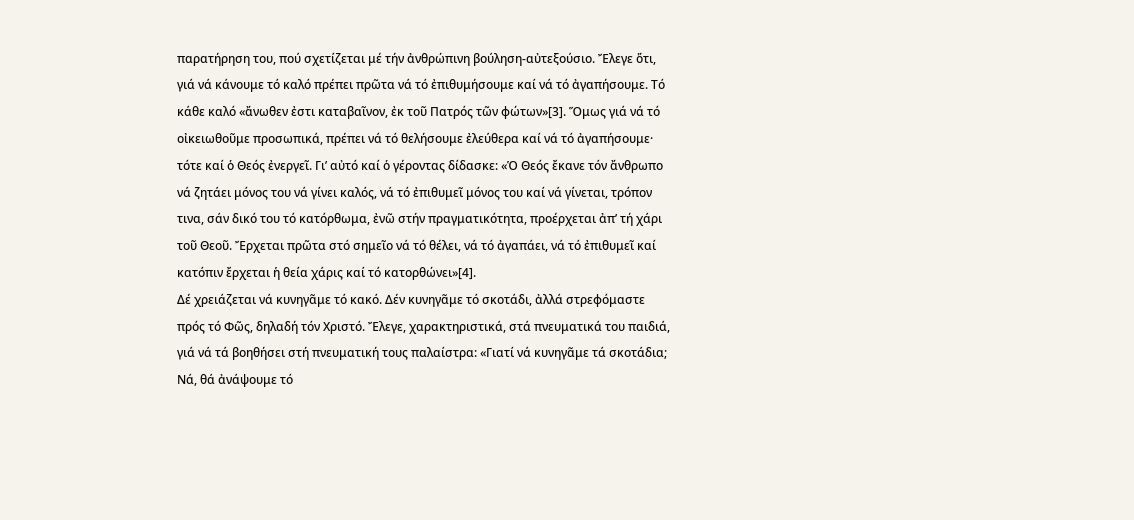παρατήρηση του, πού σχετίζεται μέ τήν ἀνθρώπινη βούληση-αὐτεξούσιο. Ἔλεγε ὅτι, γιά νά κάνουμε τό καλό πρέπει πρῶτα νά τό ἐπιθυμήσουμε καί νά τό ἀγαπήσουμε. Τό κάθε καλό «ἄνωθεν ἐστι καταβαῖνον, ἐκ τοῦ Πατρός τῶν φώτων»[3]. Ὅμως γιά νά τό οἰκειωθοῦμε προσωπικά, πρέπει νά τό θελήσουμε ἐλεύθερα καί νά τό ἀγαπήσουμε· τότε καί ὁ Θεός ἐνεργεῖ. Γι’ αὐτό καί ὁ γέροντας δίδασκε: «Ὁ Θεός ἔκανε τόν ἄνθρωπο νά ζητάει μόνος του νά γίνει καλός, νά τό ἐπιθυμεῖ μόνος του καί νά γίνεται, τρόπον τινα, σάν δικό του τό κατόρθωμα, ἐνῶ στήν πραγματικότητα, προέρχεται ἀπ’ τή χάρι τοῦ Θεοῦ. Ἔρχεται πρῶτα στό σημεῖο νά τό θέλει, νά τό ἀγαπάει, νά τό ἐπιθυμεῖ καί κατόπιν ἔρχεται ἡ θεία χάρις καί τό κατορθώνει»[4].
Δέ χρειάζεται νά κυνηγᾶμε τό κακό. Δέν κυνηγᾶμε τό σκοτάδι, ἀλλά στρεφόμαστε πρός τό Φῶς, δηλαδή τόν Χριστό. Ἔλεγε, χαρακτηριστικά, στά πνευματικά του παιδιά, γιά νά τά βοηθήσει στή πνευματική τους παλαίστρα: «Γιατί νά κυνηγᾶμε τά σκοτάδια; Νά, θά ἀνάψουμε τό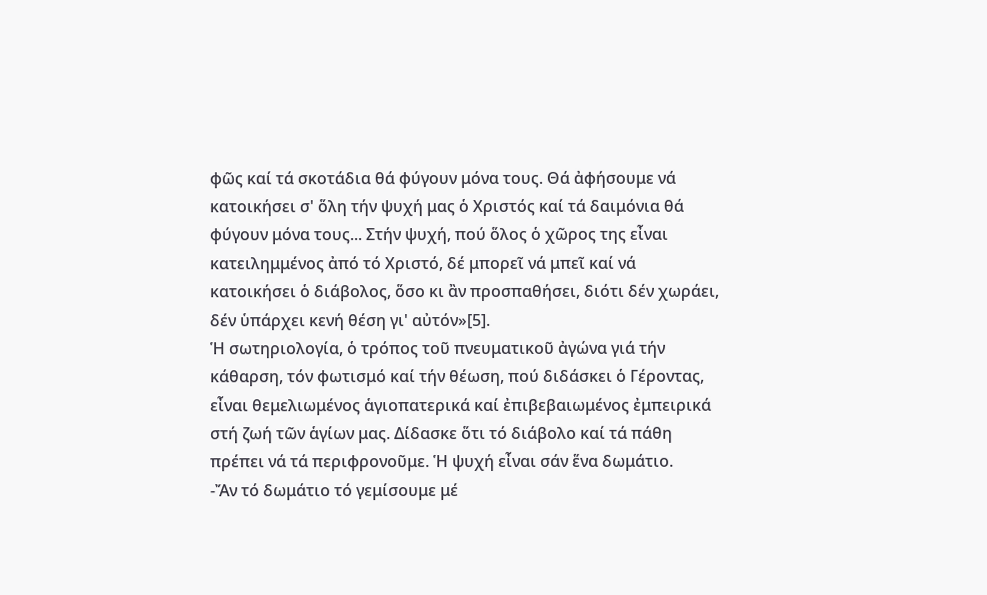φῶς καί τά σκοτάδια θά φύγουν μόνα τους. Θά ἀφήσουμε νά κατοικήσει σ' ὅλη τήν ψυχή μας ὁ Χριστός καί τά δαιμόνια θά φύγουν μόνα τους... Στήν ψυχή, πού ὅλος ὁ χῶρος της εἶναι κατειλημμένος ἀπό τό Χριστό, δέ μπορεῖ νά μπεῖ καί νά κατοικήσει ὁ διάβολος, ὅσο κι ἂν προσπαθήσει, διότι δέν χωράει, δέν ὑπάρχει κενή θέση γι' αὐτόν»[5].
Ἡ σωτηριολογία, ὁ τρόπος τοῦ πνευματικοῦ ἀγώνα γιά τήν κάθαρση, τόν φωτισμό καί τήν θέωση, πού διδάσκει ὁ Γέροντας, εἶναι θεμελιωμένος ἁγιοπατερικά καί ἐπιβεβαιωμένος ἐμπειρικά στή ζωή τῶν ἁγίων μας. Δίδασκε ὅτι τό διάβολο καί τά πάθη πρέπει νά τά περιφρονοῦμε. Ἡ ψυχή εἶναι σάν ἕνα δωμάτιο.
-Ἄν τό δωμάτιο τό γεμίσουμε μέ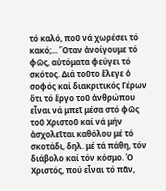τό καλό, ποῦ νά χωρέσει τό κακό;... Ὅταν ἀνοίγουμε τό φῶς, αὐτόματα φεύγει τό σκότος. Διά τοῦτο ἔλεγε ὁ σοφός καί διακριτικός Γέρων ὅτι τό ἔργο τοῦ ἀνθρώπου εἶναι νά μπεῖ μέσα στό φῶς τοῦ Χριστοῦ καί νά μήν ἀσχολεῖται καθόλου μέ τό σκοτάδι, δηλ. μέ τά πάθη, τόν διάβολο καί τόν κόσμο. Ὁ Χριστός, πού εἶναι τό πᾶν,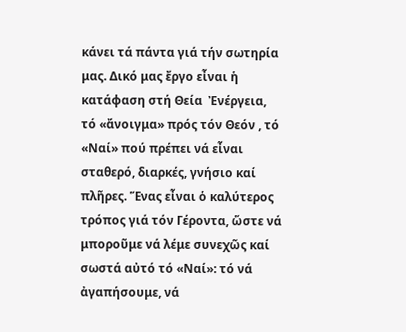κάνει τά πάντα γιά τήν σωτηρία μας. Δικό μας ἔργο εἶναι ἡ κατάφαση στή Θεία  Ἐνέργεια, τό «ἄνοιγμα» πρός τόν Θεόν , τό «Ναί» πού πρέπει νά εἶναι σταθερό, διαρκές, γνήσιο καί πλῆρες. Ἕνας εἶναι ὁ καλύτερος τρόπος γιά τόν Γέροντα, ὥστε νά μποροῦμε νά λέμε συνεχῶς καί σωστά αὐτό τό «Ναί»: τό νά ἀγαπήσουμε, νά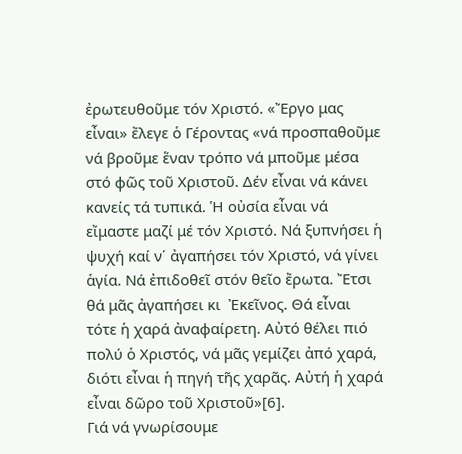ἐρωτευθοῦμε τόν Χριστό. «Ἔργο μας εἶναι» ἔλεγε ὁ Γέροντας «νά προσπαθοῦμε νά βροῦμε ἕναν τρόπο νά μποῦμε μέσα στό φῶς τοῦ Χριστοῦ. Δέν εἶναι νά κάνει κανείς τά τυπικά. Ἡ οὐσία εἶναι νά εἴμαστε μαζί μέ τόν Χριστό. Νά ξυπνήσει ἡ ψυχή καί ν΄ ἀγαπήσει τόν Χριστό, νά γίνει ἁγία. Νά ἐπιδοθεῖ στόν θεῖο ἔρωτα. Ἔτσι θά μᾶς ἀγαπήσει κι  Ἐκεῖνος. Θά εἶναι τότε ἡ χαρά ἀναφαίρετη. Αὐτό θέλει πιό πολύ ὁ Χριστός, νά μᾶς γεμίζει ἀπό χαρά, διότι εἶναι ἡ πηγή τῆς χαρᾶς. Αὐτή ἡ χαρά εἶναι δῶρο τοῦ Χριστοῦ»[6].
Γιά νά γνωρίσουμε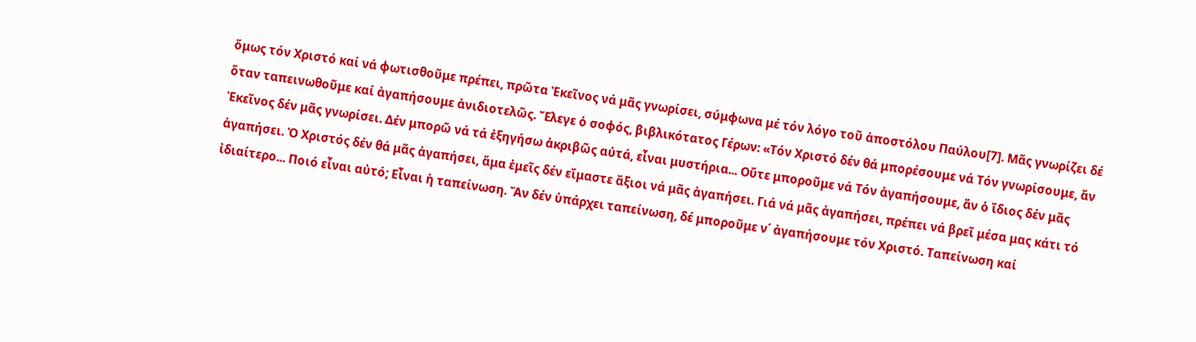ὅμως τόν Χριστό καί νά φωτισθοῦμε πρέπει, πρῶτα Ἐκεῖνος νά μᾶς γνωρίσει, σύμφωνα μέ τόν λόγο τοῦ ἀποστόλου Παύλου[7]. Μᾶς γνωρίζει δέ ὅταν ταπεινωθοῦμε καί ἀγαπήσουμε ἀνιδιοτελῶς. Ἔλεγε ὁ σοφός, βιβλικότατος Γέρων: «Τόν Χριστό δέν θά μπορέσουμε νά Τόν γνωρίσουμε, ἄν Ἐκεῖνος δέν μᾶς γνωρίσει. Δέν μπορῶ νά τά ἐξηγήσω ἀκριβῶς αὐτά, εἶναι μυστήρια... Οὔτε μποροῦμε νά Τόν ἀγαπήσουμε, ἄν ὁ ἴδιος δέν μᾶς ἀγαπήσει. Ὁ Χριστός δέν θά μᾶς ἀγαπήσει, ἅμα ἐμεῖς δέν εἴμαστε ἄξιοι νά μᾶς ἀγαπήσει. Γιά νά μᾶς ἀγαπήσει, πρέπει νά βρεῖ μέσα μας κάτι τό ἰδιαίτερο... Ποιό εἶναι αὐτό; Εἶναι ἡ ταπείνωση. Ἄν δέν ὑπάρχει ταπείνωση, δέ μποροῦμε ν΄ ἀγαπήσουμε τόν Χριστό. Ταπείνωση καί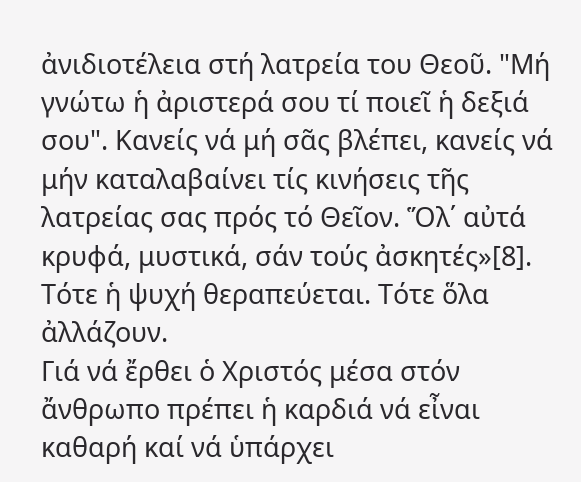ἀνιδιοτέλεια στή λατρεία του Θεοῦ. "Μή γνώτω ἡ ἀριστερά σου τί ποιεῖ ἡ δεξιά σου". Κανείς νά μή σᾶς βλέπει, κανείς νά μήν καταλαβαίνει τίς κινήσεις τῆς λατρείας σας πρός τό Θεῖον. Ὅλ΄ αὐτά κρυφά, μυστικά, σάν τούς ἀσκητές»[8]. Τότε ἡ ψυχή θεραπεύεται. Τότε ὅλα ἀλλάζουν.
Γιά νά ἔρθει ὁ Χριστός μέσα στόν ἄνθρωπο πρέπει ἡ καρδιά νά εἶναι καθαρή καί νά ὑπάρχει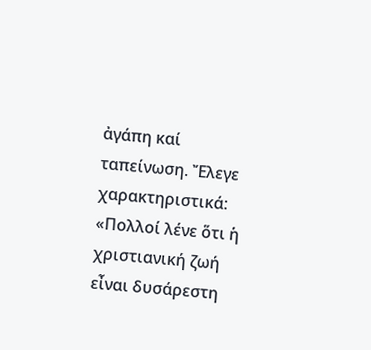ἀγάπη καί ταπείνωση. Ἔλεγε χαρακτηριστικά: «Πολλοί λένε ὅτι ἡ χριστιανική ζωή εἶναι δυσάρεστη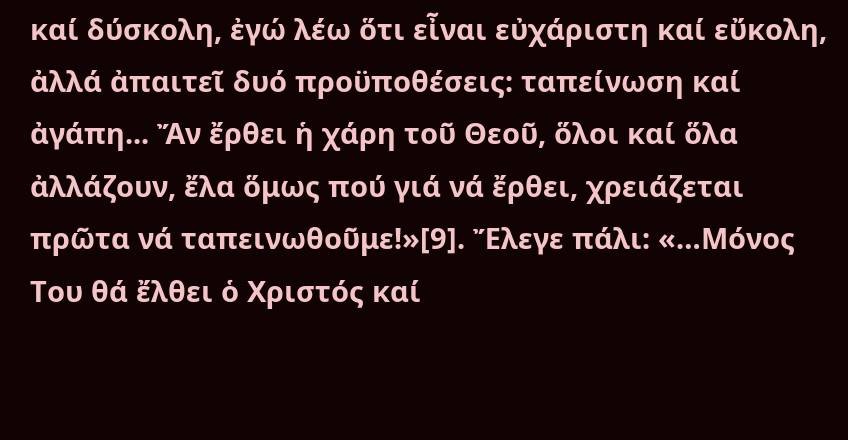καί δύσκολη, ἐγώ λέω ὅτι εἶναι εὐχάριστη καί εὔκολη, ἀλλά ἀπαιτεῖ δυό προϋποθέσεις: ταπείνωση καί ἀγάπη... Ἄν ἔρθει ἡ χάρη τοῦ Θεοῦ, ὅλοι καί ὅλα ἀλλάζουν, ἔλα ὅμως πού γιά νά ἔρθει, χρειάζεται πρῶτα νά ταπεινωθοῦμε!»[9]. Ἔλεγε πάλι: «…Μόνος Του θά ἔλθει ὁ Χριστός καί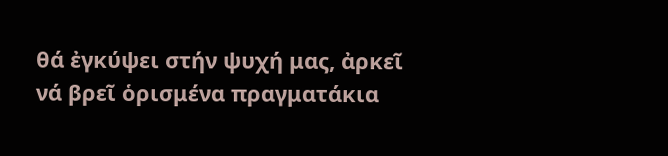θά ἐγκύψει στήν ψυχή μας, ἀρκεῖ νά βρεῖ ὁρισμένα πραγματάκια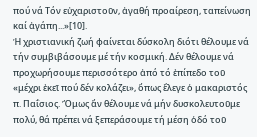πού νά Τόν εὐχαριστοῦν, ἀγαθή προαίρεση, ταπείνωση καί ἀγάπη...»[10].
Ἡ χριστιανική ζωή φαίνεται δύσκολη διότι θέλουμε νά τήν συμβιβάσουμε μέ τήν κοσμική. Δέν θέλουμε νά προχωρήσουμε περισσότερο ἀπό τό ἐπίπεδο τοῦ «μέχρι ἐκεῖ πού δέν κολάζει», ὅπως ἔλεγε ὁ μακαριστός π. Παΐσιος. Ὅμως ἄν θέλουμε νά μήν δυσκολευτοῦμε πολύ, θά πρέπει νά ξεπεράσουμε τή μέση ὁδό τοῦ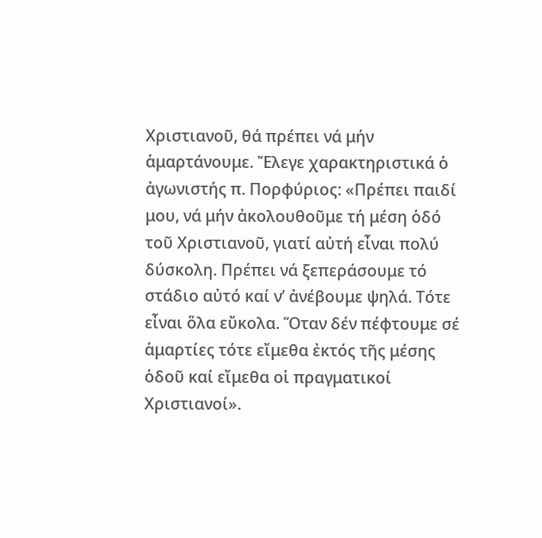Χριστιανοῦ, θά πρέπει νά μήν ἁμαρτάνουμε. Ἔλεγε χαρακτηριστικά ὁ ἀγωνιστής π. Πορφύριος: «Πρέπει παιδί μου, νά μήν ἀκολουθοῦμε τή μέση ὁδό τοῦ Χριστιανοῦ, γιατί αὐτή εἶναι πολύ δύσκολη. Πρέπει νά ξεπεράσουμε τό στάδιο αὐτό καί ν’ ἀνέβουμε ψηλά. Τότε εἶναι ὅλα εὔκολα. Ὅταν δέν πέφτουμε σέ ἁμαρτίες τότε εἴμεθα ἐκτός τῆς μέσης ὁδοῦ καί εἴμεθα οἱ πραγματικοί Χριστιανοί».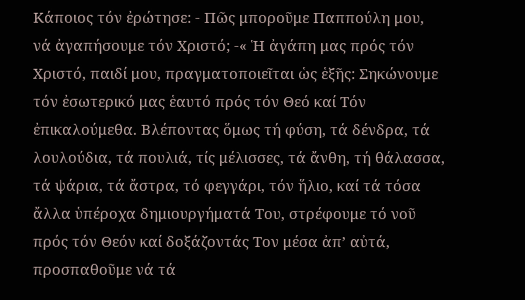Κάποιος τόν ἐρώτησε: - Πῶς μποροῦμε Παππούλη μου, νά ἀγαπήσουμε τόν Χριστό; -« Ἡ ἀγάπη μας πρός τόν Χριστό, παιδί μου, πραγματοποιεῖται ὡς ἑξῆς: Σηκώνουμε τόν ἐσωτερικό μας ἑαυτό πρός τόν Θεό καί Τόν ἐπικαλούμεθα. Βλέποντας ὅμως τή φύση, τά δένδρα, τά λουλούδια, τά πουλιά, τίς μέλισσες, τά ἄνθη, τή θάλασσα, τά ψάρια, τά ἄστρα, τό φεγγάρι, τόν ἥλιο, καί τά τόσα ἄλλα ὑπέροχα δημιουργήματά Του, στρέφουμε τό νοῦ πρός τόν Θεόν καί δοξάζοντάς Τον μέσα ἀπ’ αὐτά, προσπαθοῦμε νά τά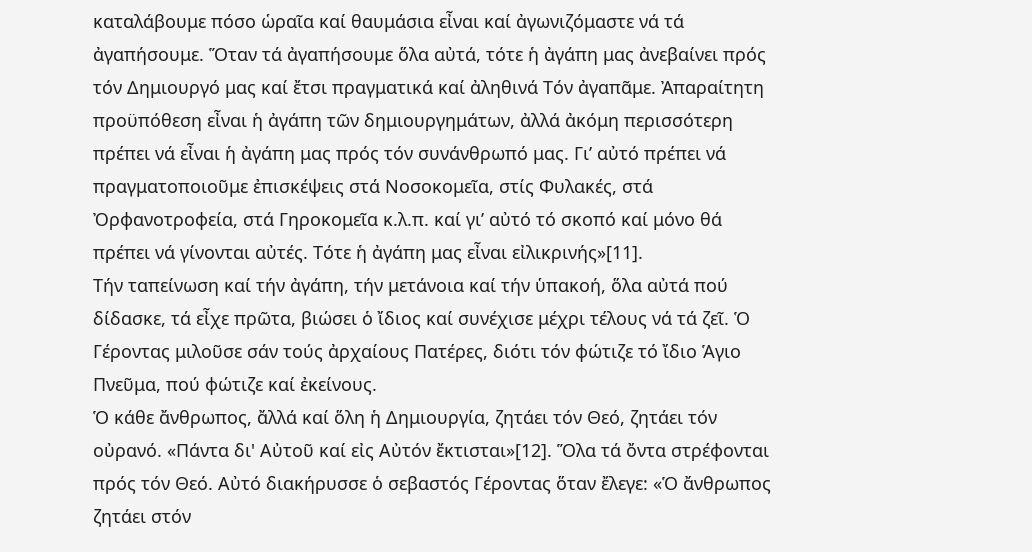καταλάβουμε πόσο ὡραῖα καί θαυμάσια εἶναι καί ἀγωνιζόμαστε νά τά ἀγαπήσουμε. Ὅταν τά ἀγαπήσουμε ὅλα αὐτά, τότε ἡ ἀγάπη μας ἀνεβαίνει πρός τόν Δημιουργό μας καί ἔτσι πραγματικά καί ἀληθινά Τόν ἀγαπᾶμε. Ἀπαραίτητη προϋπόθεση εἶναι ἡ ἀγάπη τῶν δημιουργημάτων, ἀλλά ἀκόμη περισσότερη πρέπει νά εἶναι ἡ ἀγάπη μας πρός τόν συνάνθρωπό μας. Γι’ αὐτό πρέπει νά πραγματοποιοῦμε ἐπισκέψεις στά Νοσοκομεῖα, στίς Φυλακές, στά Ὀρφανοτροφεία, στά Γηροκομεῖα κ.λ.π. καί γι’ αὐτό τό σκοπό καί μόνο θά πρέπει νά γίνονται αὐτές. Τότε ἡ ἀγάπη μας εἶναι εἰλικρινής»[11].
Τήν ταπείνωση καί τήν ἀγάπη, τήν μετάνοια καί τήν ὑπακοή, ὅλα αὐτά πού δίδασκε, τά εἶχε πρῶτα, βιώσει ὁ ἴδιος καί συνέχισε μέχρι τέλους νά τά ζεῖ. Ὁ Γέροντας μιλοῦσε σάν τούς ἀρχαίους Πατέρες, διότι τόν φώτιζε τό ἴδιο Ἁγιο Πνεῦμα, πού φώτιζε καί ἐκείνους.
Ὁ κάθε ἄνθρωπος, ἄλλά καί ὅλη ἡ Δημιουργία, ζητάει τόν Θεό, ζητάει τόν οὐρανό. «Πάντα δι' Αὐτοῦ καί εἰς Αὐτόν ἔκτισται»[12]. Ὅλα τά ὄντα στρέφονται πρός τόν Θεό. Αὐτό διακήρυσσε ὁ σεβαστός Γέροντας ὅταν ἔλεγε: «Ὁ ἄνθρωπος ζητάει στόν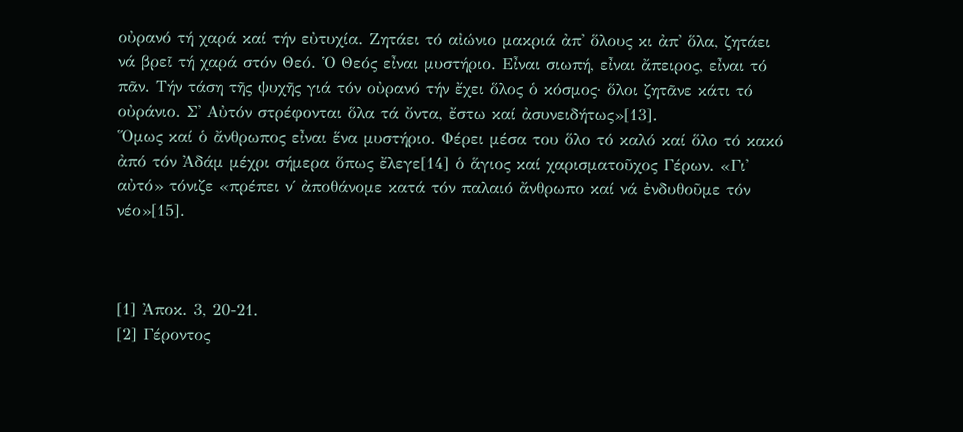οὐρανό τή χαρά καί τήν εὐτυχία. Ζητάει τό αἰώνιο μακριά ἀπ' ὅλους κι ἀπ' ὅλα, ζητάει νά βρεῖ τή χαρά στόν Θεό. Ὁ Θεός εἶναι μυστήριο. Εἶναι σιωπή, εἶναι ἄπειρος, εἶναι τό πᾶν. Τήν τάση τῆς ψυχῆς γιά τόν οὐρανό τήν ἔχει ὅλος ὁ κόσμος· ὅλοι ζητᾶνε κάτι τό οὐράνιο. Σ' Αὐτόν στρέφονται ὅλα τά ὄντα, ἔστω καί ἀσυνειδήτως»[13].
Ὅμως καί ὁ ἄνθρωπος εἶναι ἕνα μυστήριο. Φέρει μέσα του ὅλο τό καλό καί ὅλο τό κακό ἀπό τόν Ἀδάμ μέχρι σήμερα ὅπως ἔλεγε[14] ὁ ἅγιος καί χαρισματοῦχος Γέρων. «Γι' αὐτό» τόνιζε «πρέπει ν΄ ἀποθάνομε κατά τόν παλαιό ἄνθρωπο καί νά ἐνδυθοῦμε τόν νέο»[15].



[1] Ἀποκ. 3, 20-21.
[2] Γέροντος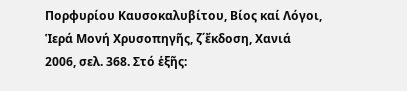Πορφυρίου Καυσοκαλυβίτου, Βίος καί Λόγοι, Ἱερά Μονή Χρυσοπηγῆς, ζ΄ἔκδοση, Χανιά 2006, σελ. 368. Στό ἑξῆς: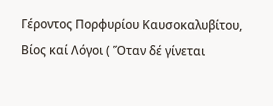Γέροντος Πορφυρίου Καυσοκαλυβίτου, Βίος καί Λόγοι ( Ὅταν δέ γίνεται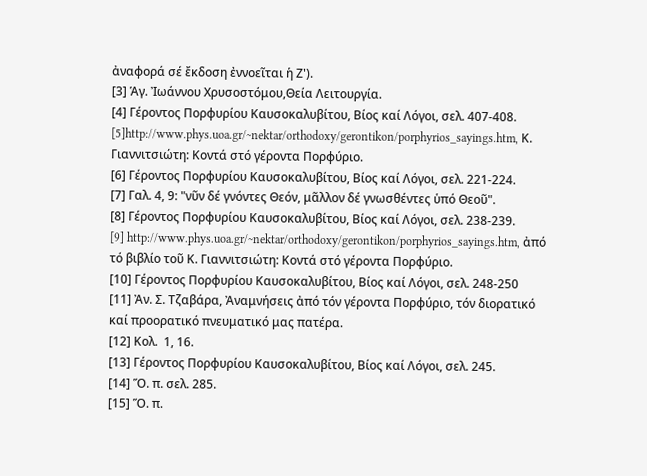ἀναφορά σέ ἔκδοση ἐννοεῖται ἡ Ζ').
[3] Ἁγ. Ἰωάννου Χρυσοστόμου,Θεία Λειτουργία.
[4] Γέροντος Πορφυρίου Καυσοκαλυβίτου, Βίος καί Λόγοι, σελ. 407-408.
[5]http://www.phys.uoa.gr/~nektar/orthodoxy/gerontikon/porphyrios_sayings.htm, Κ. Γιαννιτσιώτη: Κοντά στό γέροντα Πορφύριο.
[6] Γέροντος Πορφυρίου Καυσοκαλυβίτου, Βίος καί Λόγοι, σελ. 221-224.
[7] Γαλ. 4, 9: "νῦν δέ γνόντες Θεόν, μᾶλλον δέ γνωσθέντες ὑπό Θεοῦ".
[8] Γέροντος Πορφυρίου Καυσοκαλυβίτου, Βίος καί Λόγοι, σελ. 238-239.
[9] http://www.phys.uoa.gr/~nektar/orthodoxy/gerontikon/porphyrios_sayings.htm, ἀπό τό βιβλίο τοῦ Κ. Γιαννιτσιώτη: Κοντά στό γέροντα Πορφύριο.
[10] Γέροντος Πορφυρίου Καυσοκαλυβίτου, Βίος καί Λόγοι, σελ. 248-250
[11] Ἀν. Σ. Τζαβάρα, Ἀναμνήσεις ἀπό τόν γέροντα Πορφύριο, τόν διορατικό καί προορατικό πνευματικό μας πατέρα.
[12] Κολ.  1, 16.
[13] Γέροντος Πορφυρίου Καυσοκαλυβίτου, Βίος καί Λόγοι, σελ. 245.
[14] Ὅ. π. σελ. 285.
[15] Ὅ. π.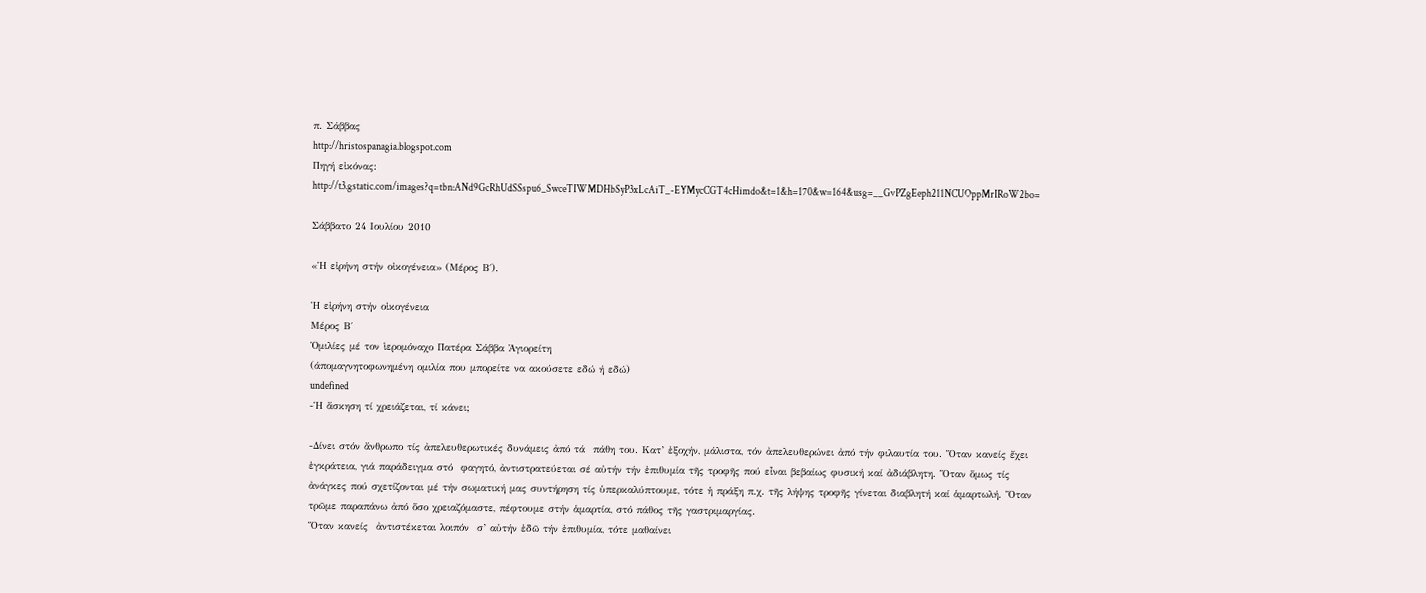π. Σάββας
http://hristospanagia.blogspot.com
Πηγή εἰκόνας:
http://t3.gstatic.com/images?q=tbn:ANd9GcRhUdSSspu6_SwceTIWMDHbSyP3xLcAiT_-EYMycCGT4cHimdo&t=1&h=170&w=164&usg=__GvPZgEeph211NCUOppMrIRoW2bo=

Σάββατο 24 Ιουλίου 2010

«Ἡ εἰρήνη στήν οἰκογένεια» (Μέρος Β΄).

Ἡ εἰρήνη στήν οἰκογένεια
Μέρος Β΄
Ὁμιλίες μέ τον ἱερομόναχο Πατέρα Σάββα Ἁγιορείτη
(άπομαγνητοφωνημένη ομιλία που μπορείτε να ακούσετε εδώ ή εδώ)
undefined
-Ἡ ἄσκηση τί χρειάζεται, τί κάνει;

-Δίνει στόν ἄνθρωπο τίς ἀπελευθερωτικές δυνάμεις ἀπό τά  πάθη του. Κατ’ ἐξοχήν, μάλιστα, τόν ἀπελευθερώνει ἀπό τήν φιλαυτία του. Ὅταν κανείς ἔχει ἐγκράτεια, γιά παράδειγμα στό  φαγητό, ἀντιστρατεύεται σέ αὐτήν τήν ἐπιθυμία τῆς τροφῆς πού εἶναι βεβαίως φυσική καί ἀδιάβλητη. Ὅταν ὅμως τίς ἀνάγκες πού σχετίζονται μέ τήν σωματική μας συντήρηση τίς ὑπερκαλύπτουμε, τότε ἡ πράξη π.χ. τῆς λήψης τροφῆς γίνεται διαβλητή καί ἁμαρτωλή. Ὅταν τρῶμε παραπάνω ἀπό ὅσο χρειαζόμαστε, πέφτουμε στήν ἁμαρτία, στό πάθος τῆς γαστριμαργίας.
Ὅταν κανείς  ἀντιστέκεται λοιπόν  σ’ αὐτήν ἐδῶ τήν ἐπιθυμία, τότε μαθαίνει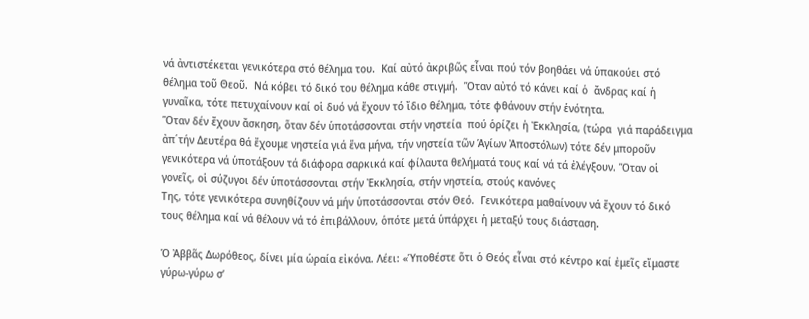νά ἀντιστέκεται γενικότερα στό θέλημα του.  Καί αὐτό ἀκριβῶς εἶναι πού τόν βοηθάει νά ὑπακούει στό θέλημα τοῦ Θεοῦ.  Νά κόβει τό δικό του θέλημα κάθε στιγμή.  Ὅταν αὐτό τό κάνει καί ὁ  ἄνδρας καί ἡ γυναῖκα, τότε πετυχαίνουν καί οἱ δυό νά ἔχουν τό ἴδιο θέλημα, τότε φθάνουν στήν ἑνότητα.
Ὅταν δέν ἔχουν ἄσκηση, ὅταν δέν ὑποτάσσονται στήν νηστεία  πού ὁρίζει ἡ Ἐκκλησία, (τώρα  γιά παράδειγμα ἀπ΄τήν Δευτέρα θά ἔχουμε νηστεία γιά ἕνα μήνα, τήν νηστεία τῶν Ἁγίων Ἀποστόλων) τότε δέν μποροῦν γενικότερα νά ὑποτάξουν τά διάφορα σαρκικά καί φίλαυτα θελήματά τους καί νά τά ἐλέγξουν. Ὅταν οἱ γονεῖς, οἱ σύζυγοι δέν ὑποτάσσονται στήν Ἐκκλησία, στήν νηστεία, στούς κανόνες
Της, τότε γενικότερα συνηθίζουν νά μήν ὑποτάσσονται στόν Θεό.  Γενικότερα μαθαίνουν νά ἔχουν τό δικό τους θέλημα καί νά θέλουν νά τό ἐπιβάλλουν, ὁπότε μετά ὑπάρχει ἡ μεταξύ τους διάσταση.

Ὁ Ἀββᾶς Δωρόθεος, δίνει μία ὡραία εἰκόνα. Λέει: «Ὑποθέστε ὅτι ὁ Θεός εἶναι στό κέντρο καί ἐμεῖς εἴμαστε γύρω-γύρω σ’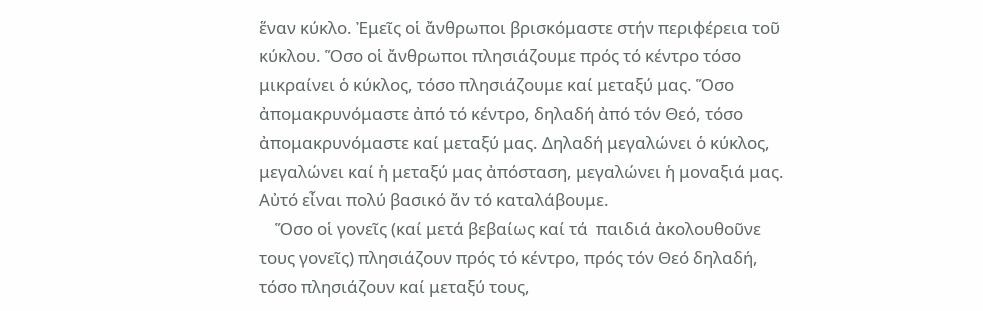ἕναν κύκλο. Ἐμεῖς οἱ ἄνθρωποι βρισκόμαστε στήν περιφέρεια τοῦ κύκλου. Ὅσο οἱ ἄνθρωποι πλησιάζουμε πρός τό κέντρο τόσο μικραίνει ὁ κύκλος, τόσο πλησιάζουμε καί μεταξύ μας. Ὅσο ἀπομακρυνόμαστε ἀπό τό κέντρο, δηλαδή ἀπό τόν Θεό, τόσο ἀπομακρυνόμαστε καί μεταξύ μας. Δηλαδή μεγαλώνει ὁ κύκλος, μεγαλώνει καί ἡ μεταξύ μας ἀπόσταση, μεγαλώνει ἡ μοναξιά μας.  Αὐτό εἶναι πολύ βασικό ἄν τό καταλάβουμε.
    Ὅσο οἱ γονεῖς (καί μετά βεβαίως καί τά  παιδιά ἀκολουθοῦνε τους γονεῖς) πλησιάζουν πρός τό κέντρο, πρός τόν Θεό δηλαδή, τόσο πλησιάζουν καί μεταξύ τους,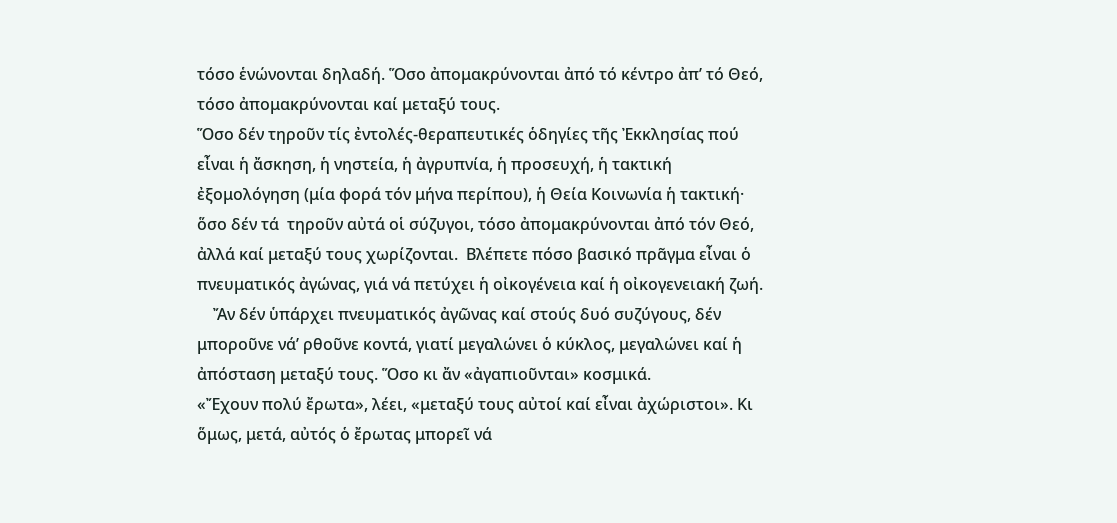τόσο ἑνώνονται δηλαδή. Ὅσο ἀπομακρύνονται ἀπό τό κέντρο ἀπ’ τό Θεό, τόσο ἀπομακρύνονται καί μεταξύ τους.
Ὅσο δέν τηροῦν τίς ἐντολές-θεραπευτικές ὁδηγίες τῆς Ἐκκλησίας πού εἶναι ἡ ἄσκηση, ἡ νηστεία, ἡ ἀγρυπνία, ἡ προσευχή, ἡ τακτική ἐξομολόγηση (μία φορά τόν μήνα περίπου), ἡ Θεία Κοινωνία ἡ τακτική· ὅσο δέν τά  τηροῦν αὐτά οἱ σύζυγοι, τόσο ἀπομακρύνονται ἀπό τόν Θεό, ἀλλά καί μεταξύ τους χωρίζονται.  Βλέπετε πόσο βασικό πρᾶγμα εἶναι ὁ πνευματικός ἀγώνας, γιά νά πετύχει ἡ οἰκογένεια καί ἡ οἰκογενειακή ζωή.
    Ἄν δέν ὑπάρχει πνευματικός ἀγῶνας καί στούς δυό συζύγους, δέν μποροῦνε νά’ ρθοῦνε κοντά, γιατί μεγαλώνει ὁ κύκλος, μεγαλώνει καί ἡ ἀπόσταση μεταξύ τους. Ὅσο κι ἄν «ἀγαπιοῦνται» κοσμικά.
«Ἔχουν πολύ ἔρωτα», λέει, «μεταξύ τους αὐτοί καί εἶναι ἀχώριστοι». Κι ὅμως, μετά, αὐτός ὁ ἔρωτας μπορεῖ νά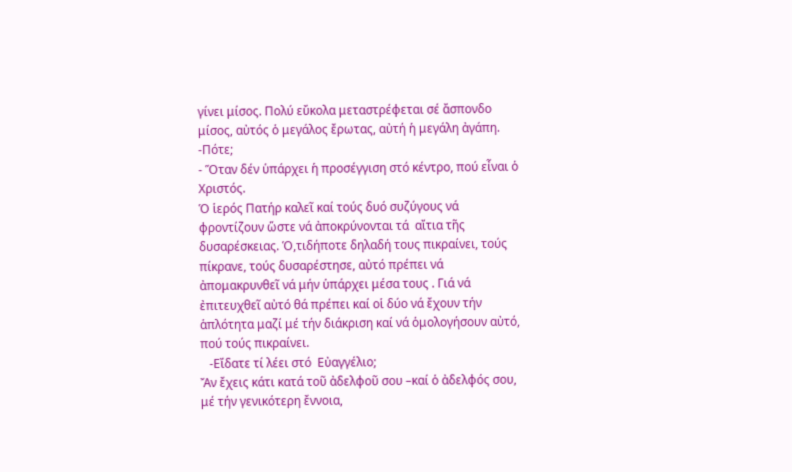γίνει μίσος. Πολύ εὔκολα μεταστρέφεται σέ ἄσπονδο μίσος, αὐτός ὁ μεγάλος ἔρωτας, αὐτή ἡ μεγάλη ἀγάπη.
-Πότε;
- Ὅταν δέν ὑπάρχει ἡ προσέγγιση στό κέντρο, πού εἶναι ὁ Χριστός.
Ὁ ἱερός Πατήρ καλεῖ καί τούς δυό συζύγους νά φροντίζουν ὥστε νά ἀποκρύνονται τά  αἴτια τῆς δυσαρέσκειας. Ὁ,τιδήποτε δηλαδή τους πικραίνει, τούς πίκρανε, τούς δυσαρέστησε, αὐτό πρέπει νά ἀπομακρυνθεῖ νά μήν ὑπάρχει μέσα τους . Γιά νά ἐπιτευχθεῖ αὐτό θά πρέπει καί οἱ δύο νά ἔχουν τήν ἁπλότητα μαζί μέ τήν διάκριση καί νά ὁμολογήσουν αὐτό, πού τούς πικραίνει.
   -Εἴδατε τί λέει στό  Εὐαγγέλιο;
Ἄν ἔχεις κάτι κατά τοῦ ἀδελφοῦ σου –καί ὁ ἀδελφός σου, μέ τήν γενικότερη ἔννοια,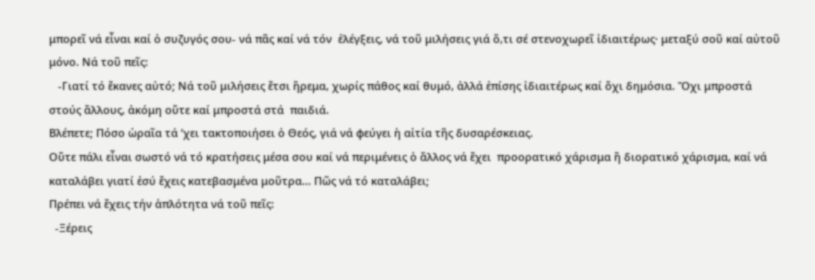μπορεῖ νά εἶναι καί ὁ συζυγός σου- νά πᾶς καί νά τόν  ἐλέγξεις, νά τοῦ μιλήσεις γιά ὅ,τι σέ στενοχωρεῖ ἰδιαιτέρως· μεταξύ σοῦ καί αὐτοῦ μόνο. Νά τοῦ πεῖς:
   -Γιατί τό ἔκανες αὐτό; Νά τοῦ μιλήσεις ἔτσι ἥρεμα, χωρίς πάθος καί θυμό, ἀλλά ἐπίσης ἰδιαιτέρως καί ὄχι δημόσια. Ὄχι μπροστά στούς ἄλλους, ἀκόμη οὔτε καί μπροστά στά  παιδιά.
Βλέπετε; Πόσο ὡραῖα τά ’χει τακτοποιήσει ὁ Θεός, γιά νά φεύγει ἡ αἰτία τῆς δυσαρέσκειας.
Οὔτε πάλι εἶναι σωστό νά τό κρατήσεις μέσα σου καί νά περιμένεις ὁ ἄλλος νά ἔχει  προορατικό χάρισμα ἤ διορατικό χάρισμα, καί νά καταλάβει γιατί ἐσύ ἔχεις κατεβασμένα μοῦτρα... Πῶς νά τό καταλάβει;
Πρέπει νά ἔχεις τήν ἁπλότητα νά τοῦ πεῖς:
  -Ξέρεις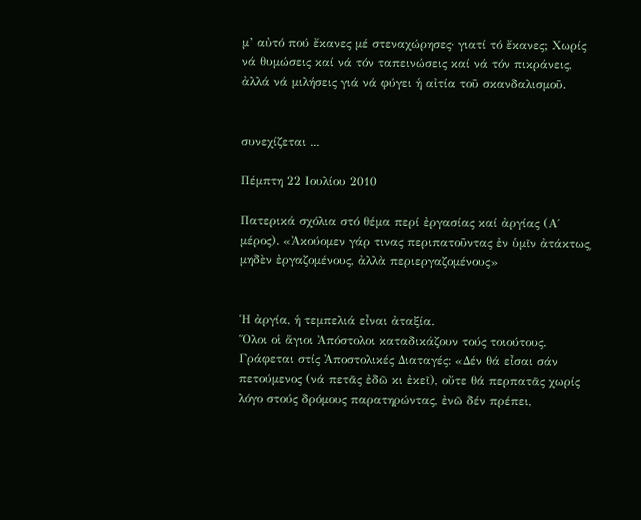μ’ αὐτό πού ἔκανες μέ στεναχώρησες· γιατί τό ἔκανες; Χωρίς νά θυμώσεις καί νά τόν ταπεινώσεις καί νά τόν πικράνεις, ἀλλά νά μιλήσεις γιά νά φύγει ἡ αἰτία τοῦ σκανδαλισμοῦ.


συνεχίζεται ...

Πέμπτη 22 Ιουλίου 2010

Πατερικά σχόλια στό θέμα περί ἐργασίας καί ἀργίας (Α΄ μέρος). «Ἀκούομεν γάρ τινας περιπατοῦντας ἐν ὑμῖν ἀτάκτως͵ μηδὲν ἐργαζομένους, ἀλλὰ περιεργαζομένους»


Ἡ ἀργία, ἡ τεμπελιά εἶναι ἀταξία.
Ὅλοι οἱ ἅγιοι Ἀπόστολοι καταδικάζουν τούς τοιούτους. Γράφεται στίς Ἀποστολικές Διαταγές: «Δέν θά εἶσαι σάν πετούμενος (νά πετᾶς ἐδῶ κι ἐκεῖ), οὔτε θά περπατᾶς χωρίς λόγο στούς δρόμους παρατηρώντας, ἐνῶ δέν πρέπει,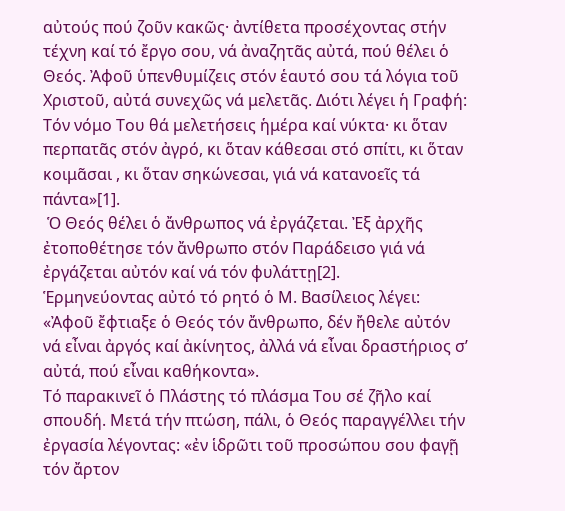αὐτούς πού ζοῦν κακῶς· ἀντίθετα προσέχοντας στήν τέχνη καί τό ἔργο σου, νά ἀναζητᾶς αὐτά, πού θέλει ὁ Θεός. Ἀφοῦ ὑπενθυμίζεις στόν ἑαυτό σου τά λόγια τοῦ Χριστοῦ, αὐτά συνεχῶς νά μελετᾶς. Διότι λέγει ἡ Γραφή: Τόν νόμο Του θά μελετήσεις ἡμέρα καί νύκτα· κι ὅταν περπατᾶς στόν ἀγρό, κι ὅταν κάθεσαι στό σπίτι, κι ὅταν κοιμᾶσαι , κι ὅταν σηκώνεσαι, γιά νά κατανοεῖς τά πάντα»[1].
 Ὁ Θεός θέλει ὁ ἄνθρωπος νά ἐργάζεται. Ἐξ ἀρχῆς ἐτοποθέτησε τόν ἄνθρωπο στόν Παράδεισο γιά νά ἐργάζεται αὐτόν καί νά τόν φυλάττῃ[2].
Ἑρμηνεύοντας αὐτό τό ρητό ὁ Μ. Βασίλειος λέγει: «Ἀφοῦ ἔφτιαξε ὁ Θεός τόν ἄνθρωπο, δέν ἤθελε αὐτόν νά εἶναι ἀργός καί ἀκίνητος, ἀλλά νά εἶναι δραστήριος σ’ αὐτά, πού εἶναι καθήκοντα».
Τό παρακινεῖ ὁ Πλάστης τό πλάσμα Του σέ ζῆλο καί σπουδή. Μετά τήν πτώση, πάλι, ὁ Θεός παραγγέλλει τήν ἐργασία λέγοντας: «ἐν ἱδρῶτι τοῦ προσώπου σου φαγῇ τόν ἄρτον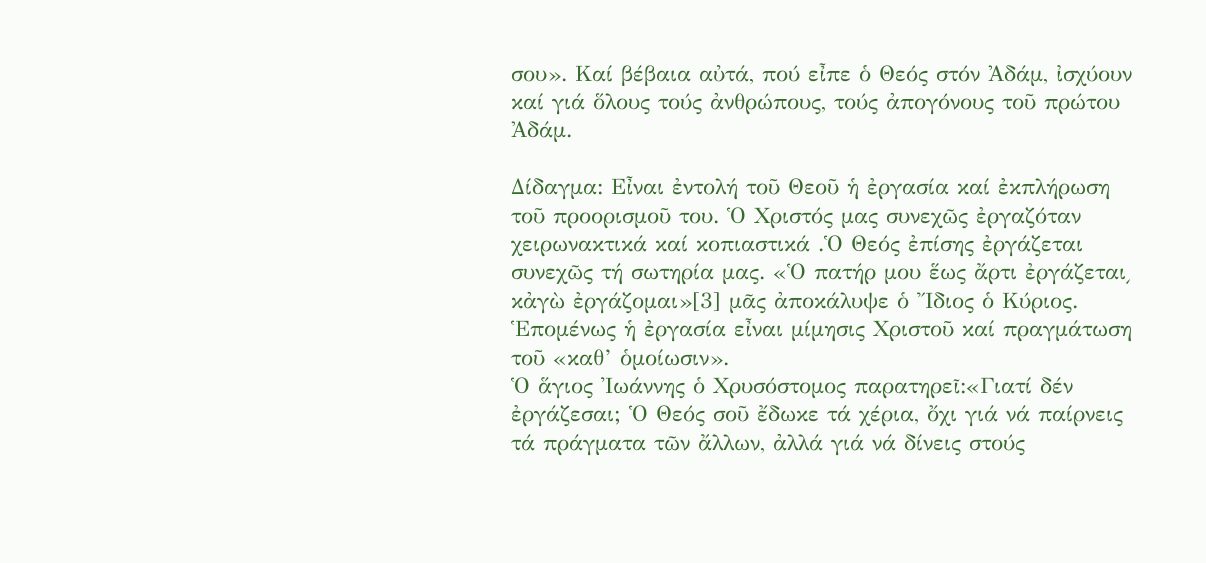σου». Καί βέβαια αὐτά, πού εἶπε ὁ Θεός στόν Ἀδάμ, ἰσχύουν καί γιά ὅλους τούς ἀνθρώπους, τούς ἀπογόνους τοῦ πρώτου Ἀδάμ.

Δίδαγμα: Εἶναι ἐντολή τοῦ Θεοῦ ἡ ἐργασία καί ἐκπλήρωση τοῦ προορισμοῦ του. Ὁ Χριστός μας συνεχῶς ἐργαζόταν χειρωνακτικά καί κοπιαστικά .Ὁ Θεός ἐπίσης ἐργάζεται συνεχῶς τή σωτηρία μας. «Ὁ πατήρ μου ἕως ἄρτι ἐργάζεται͵ κἀγὼ ἐργάζομαι»[3] μᾶς ἀποκάλυψε ὁ Ἴδιος ὁ Κύριος. Ἑπομένως ἡ ἐργασία εἶναι μίμησις Χριστοῦ καί πραγμάτωση τοῦ «καθ’ ὁμοίωσιν».
Ὁ ἅγιος Ἰωάννης ὁ Χρυσόστομος παρατηρεῖ:«Γιατί δέν ἐργάζεσαι; Ὁ Θεός σοῦ ἔδωκε τά χέρια, ὄχι γιά νά παίρνεις τά πράγματα τῶν ἄλλων, ἀλλά γιά νά δίνεις στούς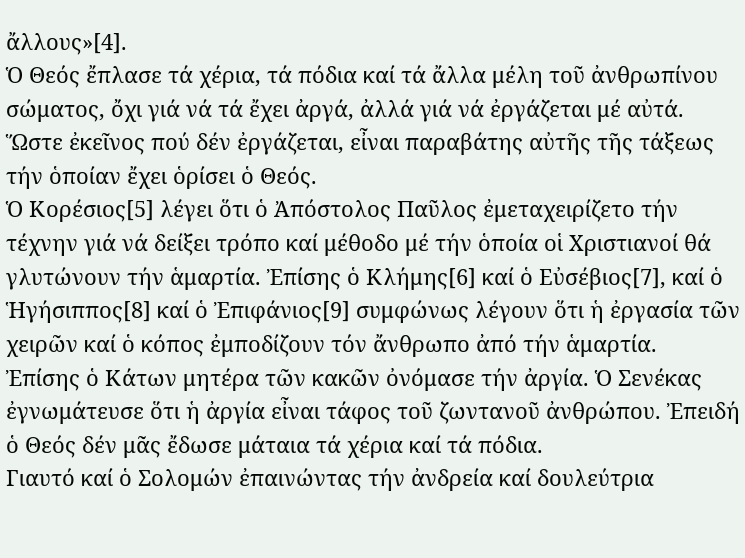ἄλλους»[4].
Ὁ Θεός ἔπλασε τά χέρια, τά πόδια καί τά ἄλλα μέλη τοῦ ἀνθρωπίνου σώματος, ὄχι γιά νά τά ἔχει ἀργά, ἀλλά γιά νά ἐργάζεται μέ αὐτά. Ὥστε ἐκεῖνος πού δέν ἐργάζεται, εἶναι παραβάτης αὐτῆς τῆς τάξεως τήν ὁποίαν ἔχει ὁρίσει ὁ Θεός.
Ὁ Κορέσιος[5] λέγει ὅτι ὁ Ἀπόστολος Παῦλος ἐμεταχειρίζετο τήν τέχνην γιά νά δείξει τρόπο καί μέθοδο μέ τήν ὁποία οἱ Χριστιανοί θά γλυτώνουν τήν ἁμαρτία. Ἐπίσης ὁ Κλήμης[6] καί ὁ Εὐσέβιος[7], καί ὁ Ἡγήσιππος[8] καί ὁ Ἐπιφάνιος[9] συμφώνως λέγουν ὅτι ἡ ἐργασία τῶν χειρῶν καί ὁ κόπος ἐμποδίζουν τόν ἄνθρωπο ἀπό τήν ἁμαρτία.
Ἐπίσης ὁ Κάτων μητέρα τῶν κακῶν ὀνόμασε τήν ἀργία. Ὁ Σενέκας ἐγνωμάτευσε ὅτι ἡ ἀργία εἶναι τάφος τοῦ ζωντανοῦ ἀνθρώπου. Ἐπειδή ὁ Θεός δέν μᾶς ἔδωσε μάταια τά χέρια καί τά πόδια.
Γιαυτό καί ὁ Σολομών ἐπαινώντας τήν ἀνδρεία καί δουλεύτρια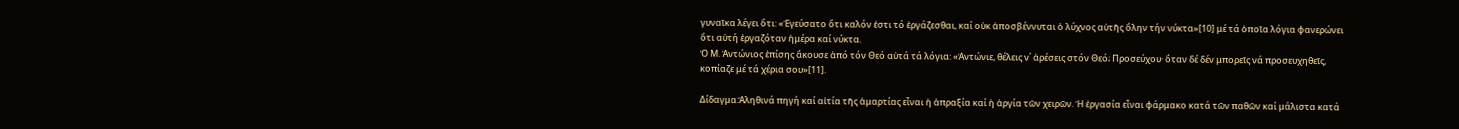γυναῖκα λέγει ὅτι: «Ἐγεύσατο ὅτι καλόν ἐστι τό ἐργάζεσθαι, καί οὐκ ἀποσβέννυται ὁ λύχνος αὐτῆς ὅλην τήν νύκτα»[10] μέ τά ὁποῖα λόγια φανερώνει ὅτι αὐτή ἐργαζόταν ἡμέρα καί νύκτα.
Ὁ Μ. Ἀντώνιος ἐπίσης ἄκουσε ἀπό τόν Θεό αὐτά τά λόγια: «Ἀντώνιε, θέλεις ν΄ ἀρέσεις στόν Θεό; Προσεύχου· ὅταν δέ δέν μπορεῖς νά προσευχηθεῖς, κοπίαζε μέ τά χέρια σου»[11].

Δίδαγμα:Ἀληθινά πηγή καί αἰτία τῆς ἁμαρτίας εἶναι ἡ ἀπραξία καί ἡ ἀργία τῶν χειρῶν. Ἡ ἐργασία εἶναι φάρμακο κατά τῶν παθῶν καί μάλιστα κατά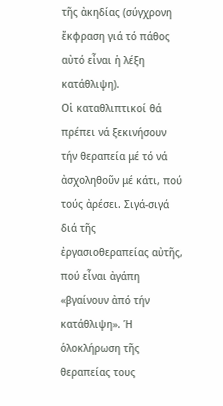τῆς ἀκηδίας (σύγχρονη ἔκφραση γιά τό πάθος αὐτό εἶναι ἡ λέξη κατάθλιψη).
Οἱ καταθλιπτικοί θά πρέπει νά ξεκινήσουν τήν θεραπεία μέ τό νά ἀσχοληθοῦν μέ κάτι, πού τούς ἀρέσει. Σιγά-σιγά διά τῆς ἐργασιοθεραπείας αὐτῆς, πού εἶναι ἀγάπη «βγαίνουν ἀπό τήν κατάθλιψη». Ἡ ὁλοκλήρωση τῆς θεραπείας τους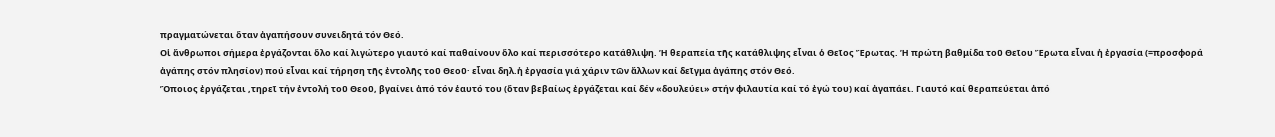πραγματώνεται ὅταν ἀγαπήσουν συνειδητά τόν Θεό.
Οἱ ἄνθρωποι σήμερα ἐργάζονται ὅλο καί λιγώτερο γιαυτό καί παθαίνουν ὅλο καί περισσότερο κατάθλιψη. Ἡ θεραπεία τῆς κατάθλιψης εἶναι ὁ Θεῖος Ἔρωτας. Ἡ πρώτη βαθμίδα τοῦ Θεῖου Ἔρωτα εἶναι ἡ ἐργασία (=προσφορά ἀγάπης στόν πλησίον) πού εἶναι καί τήρηση τῆς ἐντολῆς τοῦ Θεοῦ· εἶναι δηλ.ἡ ἐργασία γιά χάριν τῶν ἄλλων καί δεῖγμα ἀγάπης στόν Θεό.
Ὅποιος ἐργάζεται ,τηρεῖ τήν ἐντολή τοῦ Θεοῦ, βγαίνει ἀπό τόν ἑαυτό του (ὅταν βεβαίως ἐργάζεται καί δέν «δουλεύει» στήν φιλαυτία καί τό ἐγώ του) καί ἀγαπάει. Γιαυτό καί θεραπεύεται ἀπό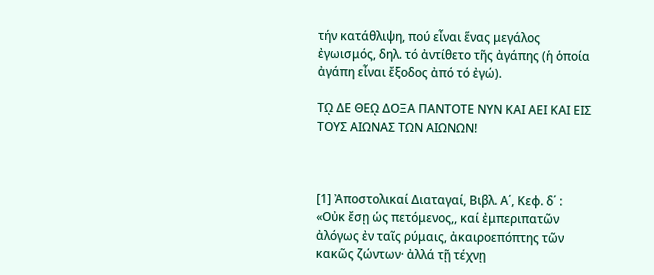τήν κατάθλιψη, πού εἶναι ἕνας μεγάλος ἐγωισμός, δηλ. τό ἀντίθετο τῆς ἀγάπης (ἡ ὁποία ἀγάπη εἶναι ἔξοδος ἀπό τό ἐγώ).

Τῼ ΔΕ ΘΕῼ ΔΟΞΑ ΠΑΝΤΟΤΕ ΝΥΝ ΚΑΙ ΑΕΙ ΚΑΙ ΕΙΣ ΤΟΥΣ ΑΙΩΝΑΣ ΤΩΝ ΑΙΩΝΩΝ!



[1] Ἀποστολικαί Διαταγαί, Βιβλ. Α΄, Κεφ. δ΄ : «Οὐκ ἔσῃ ὡς πετόμενος,, καί ἐμπεριπατῶν ἀλόγως ἐν ταῖς ρύμαις, ἀκαιροεπόπτης τῶν κακῶς ζώντων· ἀλλά τῇ τέχνῃ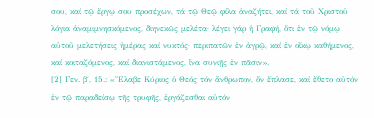σου, καί τῷ ἔργῳ σου προσέχων, τά τῷ Θεῷ φίλα ἀναζήτει, καί τά τοῦ Χριστοῦ λόγια ἀναμιμνησκόμενος, διηνεκῶς μελέτα· λέγει γάρ ἡ Γραφή, ὅτι ἐν τῷ νόμῳ αὐτοῦ μελετήσεις ἡμέρας καί νυκτός· περιπατῶν ἐν ἀγρῷ, καί ἐν οἴκῳ καθήμενος, καί κοιταζόμενος, καί διανιστάμενος, ἵνα συνιῇς ἐν πᾶσιν».
[2] Γεν. β΄, 15.: «Ἔλαβε Κύριος ὁ Θεός τόν ἄνθρωπον, ὅν ἔπλασε, καί ἔθετο αὐτόν ἐν τῷ παραδείσῳ τῆς τρυφῆς, ἐργάζεσθαι αὐτόν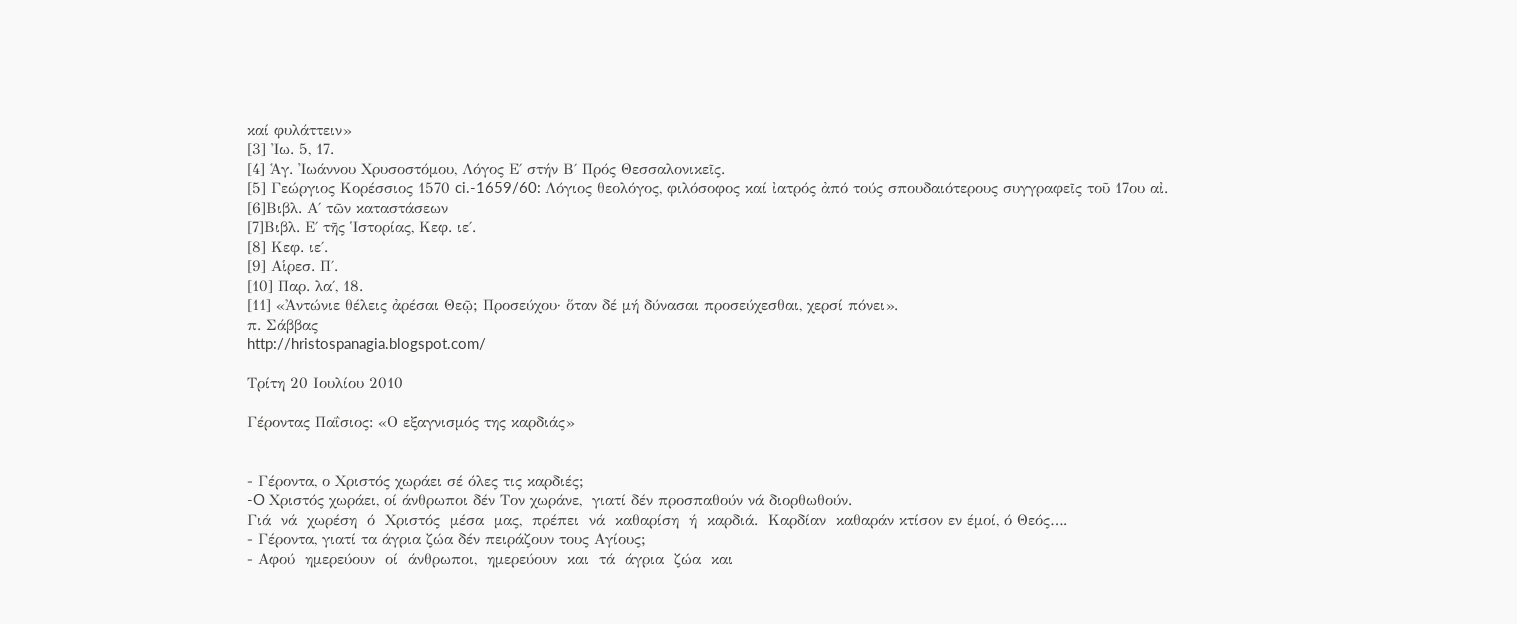καί φυλάττειν»
[3] Ἰω. 5, 17.
[4] Ἁγ. Ἰωάννου Χρυσοστόμου, Λόγος Ε΄ στήν Β΄ Πρός Θεσσαλονικεῖς.
[5] Γεώργιος Κορέσσιος 1570 ci.-1659/60: Λόγιος θεολόγος, φιλόσοφος καί ἰατρός ἀπό τούς σπουδαιότερους συγγραφεῖς τοῦ 17ου αἰ.
[6]Βιβλ. Α΄ τῶν καταστάσεων
[7]Βιβλ. Ε΄ τῆς Ἱστορίας, Κεφ. ιε΄.
[8] Κεφ. ιε΄.
[9] Αἱρεσ. Π΄.
[10] Παρ. λα΄, 18.
[11] «Ἀντώνιε θέλεις ἀρέσαι Θεῷ; Προσεύχου· ὅταν δέ μή δύνασαι προσεύχεσθαι, χερσί πόνει».
π. Σάββας
http://hristospanagia.blogspot.com/

Τρίτη 20 Ιουλίου 2010

Γέροντας Παΐσιος: «Ο εξαγνισμός της καρδιάς»


- Γέροντα, ο Χριστός χωράει σέ όλες τις καρδιές;
-O Χριστός χωράει, οί άνθρωποι δέν Τον χωράνε,  γιατί δέν προσπαθούν νά διορθωθούν.
Γιά  νά  χωρέση  ό  Χριστός  μέσα  μας,  πρέπει  νά  καθαρίση  ή  καρδιά.  Καρδίαν  καθαράν κτίσον εν έμοί, ό Θεός….
- Γέροντα, γιατί τα άγρια ζώα δέν πειράζουν τους Αγίους;
- Αφού  ημερεύουν  οί  άνθρωποι,  ημερεύουν  και  τά  άγρια  ζώα  και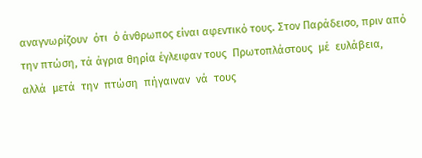αναγνωρίζουν  ότι  ό άνθρωπος είναι αφεντικό τους. Στον Παράδεισο, πριν από την πτώση, τά άγρια θηρία έγλειφαν τους  Πρωτοπλάστους  μέ  ευλάβεια,  αλλά  μετά  την  πτώση  πήγαιναν  νά  τους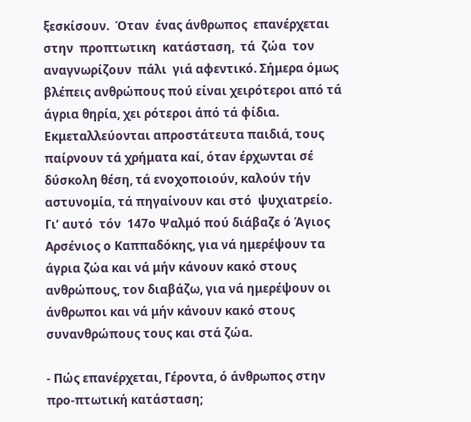ξεσκίσουν.  Όταν  ένας άνθρωπος  επανέρχεται  στην  προπτωτικη  κατάσταση,  τά  ζώα  τον  αναγνωρίζουν  πάλι  γιά αφεντικό. Σήμερα όμως βλέπεις ανθρώπους πού είναι χειρότεροι από τά άγρια θηρία, χει ρότεροι άπό τά φίδια. Εκμεταλλεύονται απροστάτευτα παιδιά, τους παίρνουν τά χρήματα καί, όταν έρχωνται σέ δύσκολη θέση, τά ενοχοποιούν, καλούν τήν αστυνομία, τά πηγαίνουν και στό  ψυχιατρείο.
Γι’ αυτό  τόν  147ο Ψαλμό πού διάβαζε ό Άγιος Αρσένιος ο Καππαδόκης, για νά ημερέψουν τα άγρια ζώα και νά μήν κάνουν κακό στους ανθρώπους, τον διαβάζω, για νά ημερέψουν οι άνθρωποι και νά μήν κάνουν κακό στους συνανθρώπους τους και στά ζώα.

- Πώς επανέρχεται, Γέροντα, ό άνθρωπος στην προ-πτωτική κατάσταση;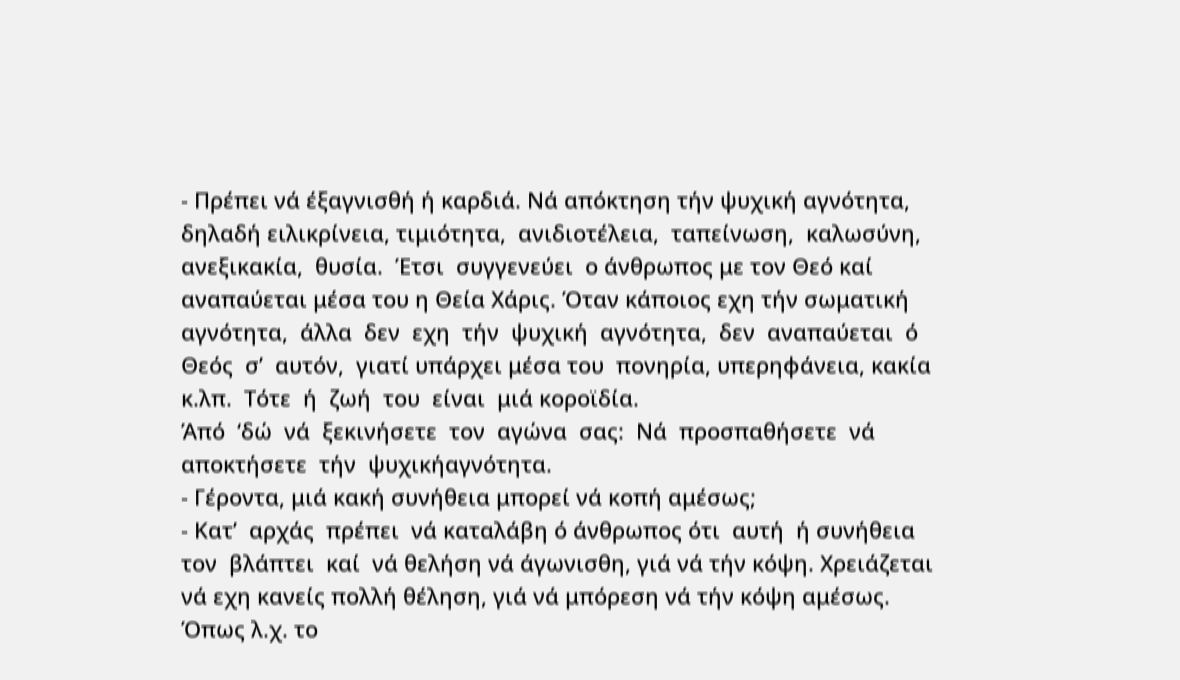- Πρέπει νά έξαγνισθή ή καρδιά. Νά απόκτηση τήν ψυχική αγνότητα, δηλαδή ειλικρίνεια, τιμιότητα,  ανιδιοτέλεια,  ταπείνωση,  καλωσύνη,  ανεξικακία,  θυσία.  Έτσι  συγγενεύει  ο άνθρωπος με τον Θεό καί αναπαύεται μέσα του η Θεία Χάρις. Όταν κάποιος εχη τήν σωματική αγνότητα,  άλλα  δεν  εχη  τήν  ψυχική  αγνότητα,  δεν  αναπαύεται  ό  Θεός  σ’  αυτόν,  γιατί υπάρχει μέσα του  πονηρία, υπερηφάνεια, κακία  κ.λπ.  Τότε  ή  ζωή  του  είναι  μιά κοροϊδία.
Άπό  ‘δώ  νά  ξεκινήσετε  τον  αγώνα  σας:  Νά  προσπαθήσετε  νά  αποκτήσετε  τήν  ψυχικήαγνότητα.
- Γέροντα, μιά κακή συνήθεια μπορεί νά κοπή αμέσως;
- Κατ’  αρχάς  πρέπει  νά καταλάβη ό άνθρωπος ότι  αυτή  ή συνήθεια τον  βλάπτει  καί  νά θελήση νά άγωνισθη, γιά νά τήν κόψη. Χρειάζεται νά εχη κανείς πολλή θέληση, γιά νά μπόρεση νά τήν κόψη αμέσως. Όπως λ.χ. το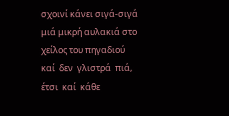σχοινί κάνει σιγά-σιγά μιά μικρή αυλακιά στο χείλος του πηγαδιού  καί  δεν  γλιστρά  πιά,  έτσι  καί  κάθε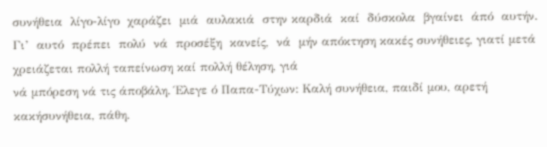συνήθεια  λίγο-λίγο  χαράζει  μιά  αυλακιά  στην καρδιά  καί  δύσκολα  βγαίνει  άπό  αυτήν.  Γι’  αυτό  πρέπει  πολύ  νά  προσέξη  κανείς,  νά  μήν απόκτηση κακές συνήθειες, γιατί μετά χρειάζεται πολλή ταπείνωση καί πολλή θέληση, γιά
νά μπόρεση νά τις άποβάλη. Έλεγε ό Παπα-Τύχων: Καλή συνήθεια, παιδί μου, αρετή κακήσυνήθεια, πάθη.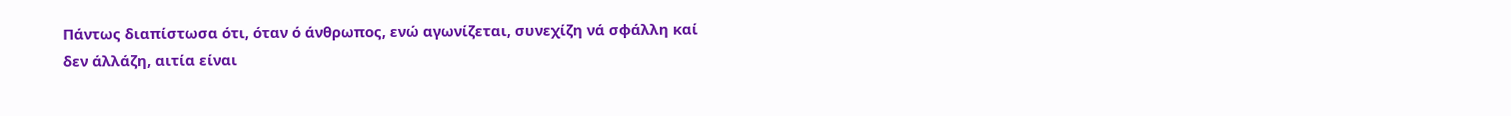Πάντως διαπίστωσα ότι, όταν ό άνθρωπος, ενώ αγωνίζεται, συνεχίζη νά σφάλλη καί
δεν άλλάζη, αιτία είναι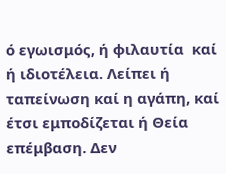ό εγωισμός, ή φιλαυτία  καί ή ιδιοτέλεια. Λείπει ή ταπείνωση καί η αγάπη, καί έτσι εμποδίζεται ή Θεία επέμβαση. Δεν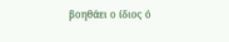βοηθάει ο ίδιος ό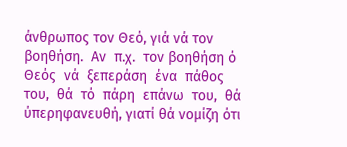άνθρωπος τον Θεό, γιά νά τον βοηθήση.  Αν  π.χ.  τον βοηθήση ό  Θεός  νά  ξεπεράση  ένα  πάθος  του,  θά  τό  πάρη  επάνω  του,  θά ύπερηφανευθή, γιατί θά νομίζη ότι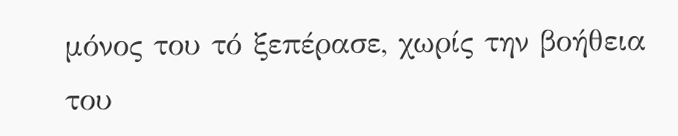μόνος του τό ξεπέρασε, χωρίς την βοήθεια του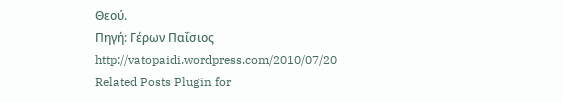Θεού.
Πηγή: Γέρων Παΐσιος
http://vatopaidi.wordpress.com/2010/07/20
Related Posts Plugin for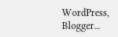WordPress, Blogger...